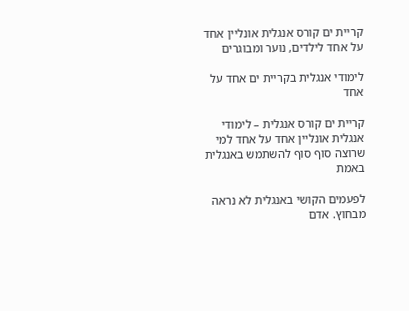קריית ים קורס אנגלית אונליין אחד על אחד לילדים, נוער ומבוגרים

לימודי אנגלית בקריית ים אחד על אחד

קריית ים קורס אנגלית – לימודי אנגלית אונליין אחד על אחד למי שרוצה סוף סוף להשתמש באנגלית באמת

לפעמים הקושי באנגלית לא נראה מבחוץ. אדם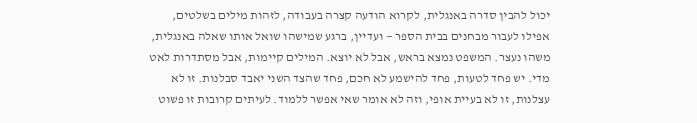יכול להבין סדרה באנגלית, לקרוא הודעה קצרה בעבודה, לזהות מילים בשלטים, אפילו לעבור מבחנים בבית הספר — ועדיין, ברגע שמישהו שואל אותו שאלה באנגלית, משהו נעצר. המשפט נמצא בראש, אבל לא יוצא. המילים קיימות, אבל מסתדרות לאט מדי. יש פחד לטעות, פחד להישמע לא חכם, פחד שהצד השני יאבד סבלנות. זו לא עצלנות, זו לא בעיית אופי, וזה לא אומר שאי אפשר ללמוד. לעיתים קרובות זו פשוט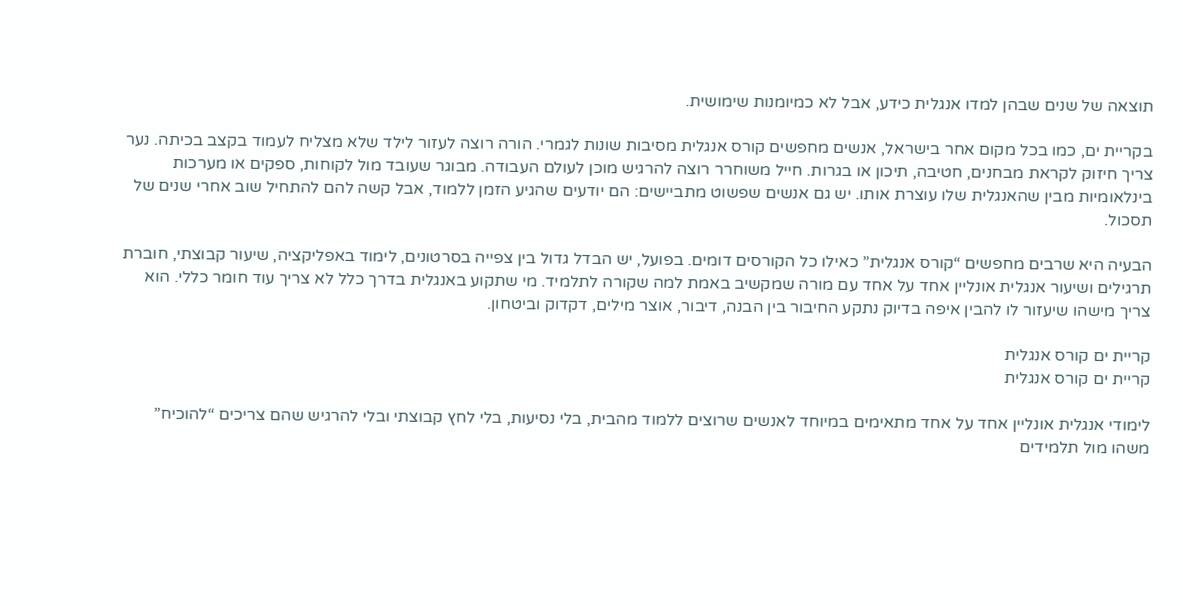תוצאה של שנים שבהן למדו אנגלית כידע, אבל לא כמיומנות שימושית.

בקריית ים, כמו בכל מקום אחר בישראל, אנשים מחפשים קורס אנגלית מסיבות שונות לגמרי. הורה רוצה לעזור לילד שלא מצליח לעמוד בקצב בכיתה. נער צריך חיזוק לקראת מבחנים, חטיבה, תיכון או בגרות. חייל משוחרר רוצה להרגיש מוכן לעולם העבודה. מבוגר שעובד מול לקוחות, ספקים או מערכות בינלאומיות מבין שהאנגלית שלו עוצרת אותו. יש גם אנשים שפשוט מתביישים: הם יודעים שהגיע הזמן ללמוד, אבל קשה להם להתחיל שוב אחרי שנים של תסכול.

הבעיה היא שרבים מחפשים “קורס אנגלית” כאילו כל הקורסים דומים. בפועל, יש הבדל גדול בין צפייה בסרטונים, לימוד באפליקציה, שיעור קבוצתי, חוברת תרגילים ושיעור אנגלית אונליין אחד על אחד עם מורה שמקשיב באמת למה שקורה לתלמיד. מי שתקוע באנגלית בדרך כלל לא צריך עוד חומר כללי. הוא צריך מישהו שיעזור לו להבין איפה בדיוק נתקע החיבור בין הבנה, דיבור, אוצר מילים, דקדוק וביטחון.

קריית ים קורס אנגלית
קריית ים קורס אנגלית

לימודי אנגלית אונליין אחד על אחד מתאימים במיוחד לאנשים שרוצים ללמוד מהבית, בלי נסיעות, בלי לחץ קבוצתי ובלי להרגיש שהם צריכים “להוכיח” משהו מול תלמידים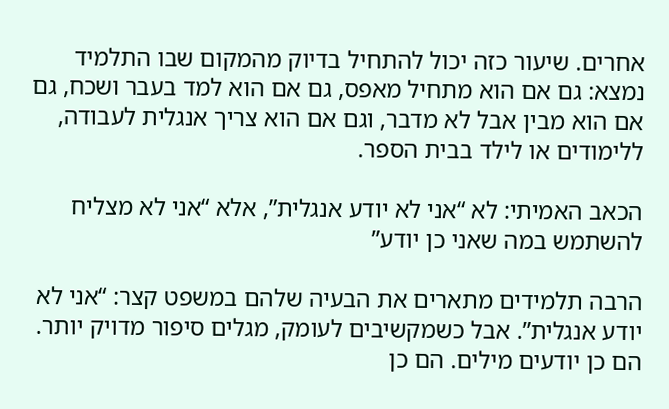אחרים. שיעור כזה יכול להתחיל בדיוק מהמקום שבו התלמיד נמצא: גם אם הוא מתחיל מאפס, גם אם הוא למד בעבר ושכח, גם אם הוא מבין אבל לא מדבר, וגם אם הוא צריך אנגלית לעבודה, ללימודים או לילד בבית הספר.

הכאב האמיתי: לא “אני לא יודע אנגלית”, אלא “אני לא מצליח להשתמש במה שאני כן יודע”

הרבה תלמידים מתארים את הבעיה שלהם במשפט קצר: “אני לא יודע אנגלית”. אבל כשמקשיבים לעומק, מגלים סיפור מדויק יותר. הם כן יודעים מילים. הם כן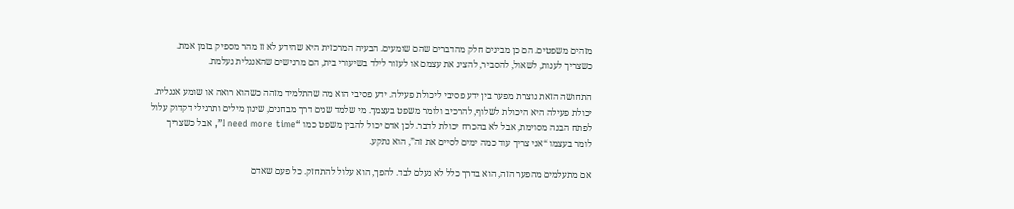מזהים משפטים. הם כן מבינים חלק מהדברים שהם שומעים. הבעיה המרכזית היא שהידע לא זז מהר מספיק בזמן אמת. כשצריך לענות, לשאול, להסביר, להציג את עצמם או לעזור לילד בשיעורי בית, הם מרגישים שהאנגלית נעלמת.

התחושה הזאת נוצרת מפער בין ידע פסיבי ליכולת פעילה. ידע פסיבי הוא מה שהתלמיד מזהה כשהוא רואה או שומע אנגלית. יכולת פעילה היא היכולת לשלוף, להרכיב ולומר משפט בעצמך. מי שלמד שנים דרך מבחנים, שינון מילים ותרגילי דקדוק עלול לפתח הבנה מסוימת, אבל לא בהכרח יכולת לדבר. לכן אדם יכול להבין משפט כמו “I need more time”, אבל כשצריך לומר בעצמו “אני צריך עוד כמה ימים לסיים את זה”, הוא נתקע.

אם מתעלמים מהפער הזה, הוא בדרך כלל לא נעלם לבד. להפך, הוא עלול להתחזק. כל פעם שאדם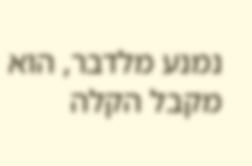נמנע מלדבר, הוא מקבל הקלה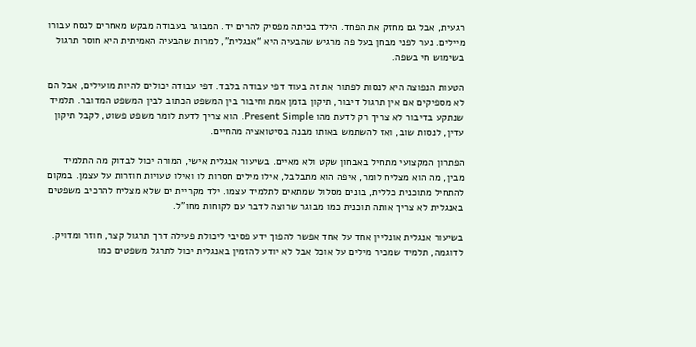רגעית, אבל גם מחזק את הפחד. הילד בכיתה מפסיק להרים יד. המבוגר בעבודה מבקש מאחרים לנסח עבורו מיילים. נער לפני מבחן בעל פה מרגיש שהבעיה היא “אנגלית”, למרות שהבעיה האמיתית היא חוסר תרגול בשימוש חי בשפה.

הטעות הנפוצה היא לנסות לפתור את זה בעוד דפי עבודה בלבד. דפי עבודה יכולים להיות מועילים, אבל הם לא מספיקים אם אין תרגול דיבור, תיקון בזמן אמת וחיבור בין המשפט הכתוב לבין המשפט המדובר. תלמיד שנתקע בדיבור לא צריך רק לדעת מהו Present Simple. הוא צריך לדעת לומר משפט פשוט, לקבל תיקון עדין, לנסות שוב, ואז להשתמש באותו מבנה בסיטואציה מהחיים.

הפתרון המקצועי מתחיל באבחון שקט ולא מאיים. בשיעור אנגלית אישי, המורה יכול לבדוק מה התלמיד מבין, מה הוא מצליח לומר, איפה הוא מתבלבל, אילו מילים חסרות לו ואילו טעויות חוזרות על עצמן. במקום להתחיל מתוכנית כללית, בונים מסלול שמתאים לתלמיד עצמו. ילד מקריית ים שלא מצליח להרכיב משפטים באנגלית לא צריך אותה תוכנית כמו מבוגר שרוצה לדבר עם לקוחות מחו”ל.

בשיעור אנגלית אונליין אחד על אחד אפשר להפוך ידע פסיבי ליכולת פעילה דרך תרגול קצר, חוזר ומדויק. לדוגמה, תלמיד שמכיר מילים על אוכל אבל לא יודע להזמין באנגלית יכול לתרגל משפטים כמו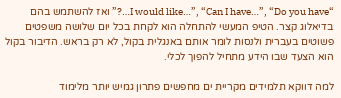“I would like…”, “Can I have…”, “Do you have…?” ואז להשתמש בהם בדיאלוג קצר. הטיפ המעשי להתחלה הוא לקחת בכל יום שלושה משפטים פשוטים בעברית ולנסות לומר אותם באנגלית בקול, לא רק בראש. הדיבור בקול הוא הצעד שבו הידע מתחיל להפוך לכלי.

למה דווקא תלמידים מקריית ים מחפשים פתרון גמיש יותר מלימוד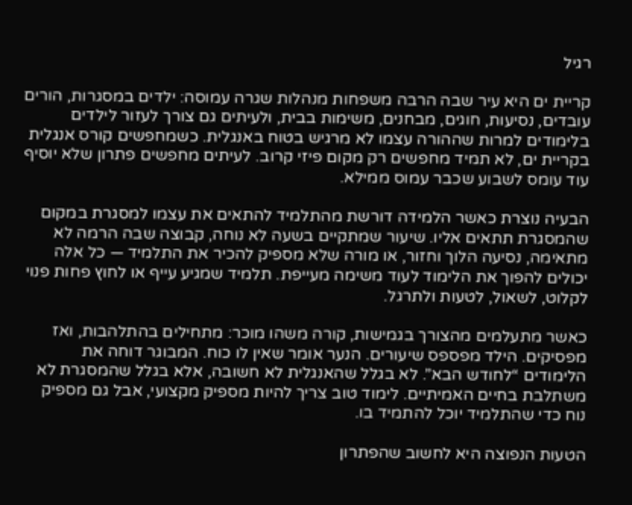רגיל

קריית ים היא עיר שבה הרבה משפחות מנהלות שגרה עמוסה: ילדים במסגרות, הורים עובדים, נסיעות, חוגים, מבחנים, משימות בבית, ולעיתים גם צורך לעזור לילדים בלימודים למרות שההורה עצמו לא מרגיש בטוח באנגלית. כשמחפשים קורס אנגלית בקריית ים, לא תמיד מחפשים רק מקום פיזי קרוב. לעיתים מחפשים פתרון שלא יוסיף עוד עומס לשבוע שכבר עמוס ממילא.

הבעיה נוצרת כאשר הלמידה דורשת מהתלמיד להתאים את עצמו למסגרת במקום שהמסגרת תתאים אליו. שיעור שמתקיים בשעה לא נוחה, קבוצה שבה הרמה לא מתאימה, נסיעה הלוך וחזור, או מורה שלא מספיק להכיר את התלמיד — כל אלה יכולים להפוך את הלימוד לעוד משימה מעייפת. תלמיד שמגיע עייף או לחוץ פחות פנוי לקלוט, לשאול, לטעות ולתרגל.

כאשר מתעלמים מהצורך בגמישות, קורה משהו מוכר: מתחילים בהתלהבות, ואז מפסיקים. הילד מפספס שיעורים. הנער אומר שאין לו כוח. המבוגר דוחה את הלימודים “לחודש הבא”. לא בגלל שהאנגלית לא חשובה, אלא בגלל שהמסגרת לא משתלבת בחיים האמיתיים. לימוד טוב צריך להיות מספיק מקצועי, אבל גם מספיק נוח כדי שהתלמיד יוכל להתמיד בו.

הטעות הנפוצה היא לחשוב שהפתרון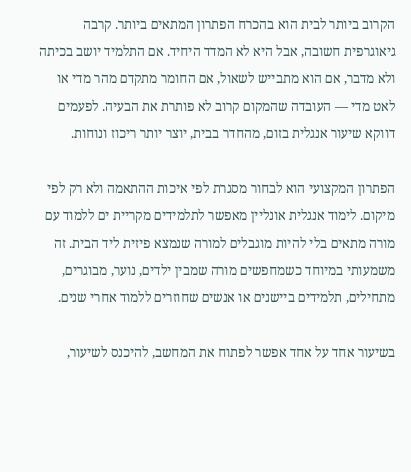הקרוב ביותר לבית הוא בהכרח הפתרון המתאים ביותר. קרבה גיאוגרפית חשובה, אבל היא לא המדד היחיד. אם התלמיד יושב בכיתה ולא מדבר, אם הוא מתבייש לשאול, אם החומר מתקדם מהר מדי או לאט מדי — העובדה שהמקום קרוב לא פותרת את הבעיה. לפעמים דווקא שיעור אנגלית בזום, מהחדר בבית, יוצר יותר ריכוז ונוחות.

הפתרון המקצועי הוא לבחור מסגרת לפי איכות ההתאמה ולא רק לפי מיקום. לימוד אנגלית אונליין מאפשר לתלמידים מקריית ים ללמוד עם מורה מתאים בלי להיות מוגבלים למורה שנמצא פיזית ליד הבית. זה משמעותי במיוחד כשמחפשים מורה שמבין ילדים, נוער, מבוגרים, מתחילים, תלמידים ביישנים או אנשים שחוזרים ללמוד אחרי שנים.

בשיעור אחד על אחד אפשר לפתוח את המחשב, להיכנס לשיעור,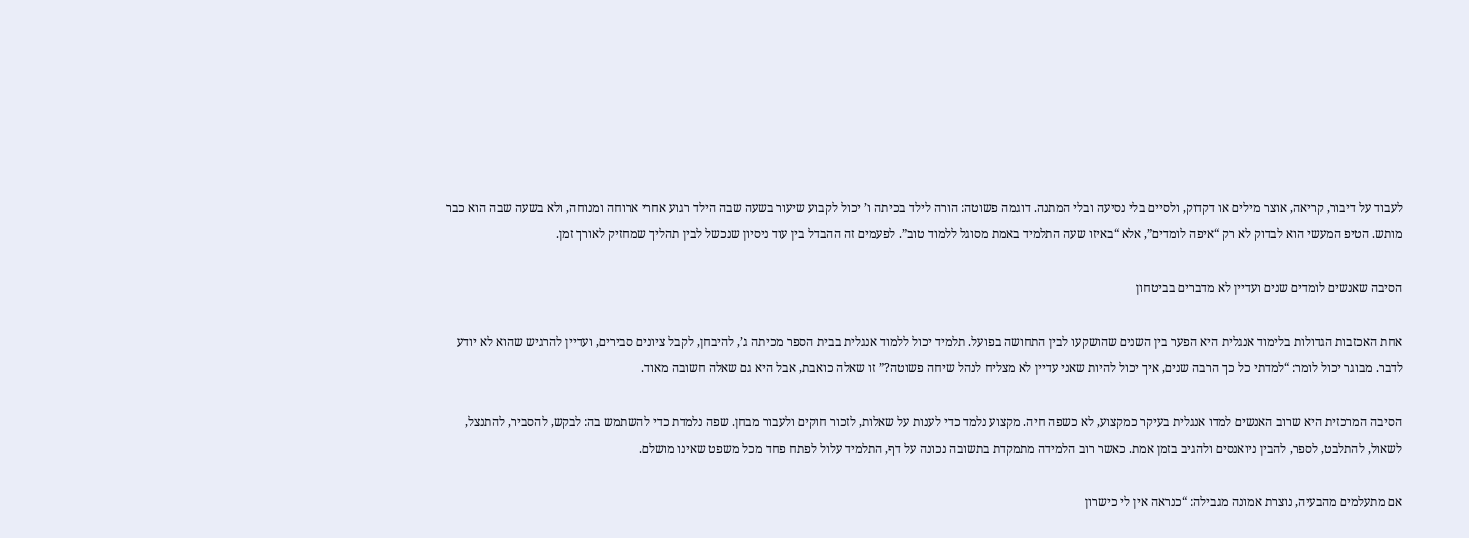לעבוד על דיבור, קריאה, אוצר מילים או דקדוק, ולסיים בלי נסיעה ובלי המתנה. דוגמה פשוטה: הורה לילד בכיתה ו’ יכול לקבוע שיעור בשעה שבה הילד רגוע אחרי ארוחה ומנוחה, ולא בשעה שבה הוא כבר מותש. הטיפ המעשי הוא לבדוק לא רק “איפה לומדים”, אלא “באיזו שעה התלמיד באמת מסוגל ללמוד טוב”. לפעמים זה ההבדל בין עוד ניסיון שנכשל לבין תהליך שמחזיק לאורך זמן.

הסיבה שאנשים לומדים שנים ועדיין לא מדברים בביטחון

אחת האכזבות הגדולות בלימוד אנגלית היא הפער בין השנים שהושקעו לבין התחושה בפועל. תלמיד יכול ללמוד אנגלית בבית הספר מכיתה ג’, להיבחן, לקבל ציונים סבירים, ועדיין להרגיש שהוא לא יודע לדבר. מבוגר יכול לומר: “למדתי כל כך הרבה שנים, איך יכול להיות שאני עדיין לא מצליח לנהל שיחה פשוטה?” זו שאלה כואבת, אבל היא גם שאלה חשובה מאוד.

הסיבה המרכזית היא שרוב האנשים למדו אנגלית בעיקר כמקצוע, לא כשפה חיה. מקצוע נלמד כדי לענות על שאלות, לזכור חוקים ולעבור מבחן. שפה נלמדת כדי להשתמש בה: לבקש, להסביר, להתנצל, לשאול, להתלבט, לספר, להבין ניואנסים ולהגיב בזמן אמת. כאשר רוב הלמידה מתמקדת בתשובה נכונה על דף, התלמיד עלול לפתח פחד מכל משפט שאינו מושלם.

אם מתעלמים מהבעיה, נוצרת אמונה מגבילה: “כנראה אין לי כישרון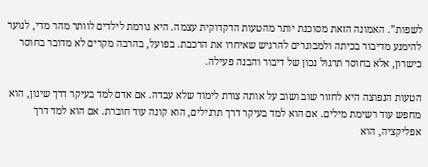לשפות”. האמונה הזאת מסוכנת יותר מהטעות הדקדוקית עצמה. היא גורמת לילדים לוותר מהר מדי, לנוער להימנע מדיבור בכיתה ולמבוגרים להרגיש שאיחרו את הרכבת. בפועל, בהרבה מקרים לא מדובר בחוסר כישרון, אלא בחוסר תרגול נכון של דיבור והבנה פעילה.

הטעות הנפוצה היא לחזור שוב ושוב על אותה צורת לימוד שלא עבדה. אם אדם למד בעיקר דרך שינון, הוא מחפש עוד רשימת מילים. אם הוא למד בעיקר דרך תרגילים, הוא קונה עוד חוברת. אם הוא למד דרך אפליקציה, הוא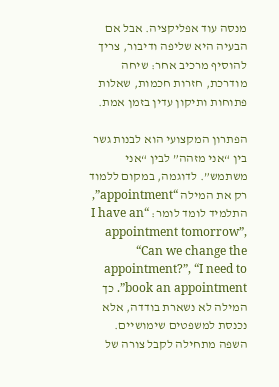מנסה עוד אפליקציה. אבל אם הבעיה היא שליפה ודיבור, צריך להוסיף מרכיב אחר: שיחה מודרכת, חזרות חכמות, שאלות פתוחות ותיקון עדין בזמן אמת.

הפתרון המקצועי הוא לבנות גשר בין “אני מזהה” לבין “אני משתמש”. לדוגמה, במקום ללמוד רק את המילה “appointment”, התלמיד לומד לומר: “I have an appointment tomorrow”, “Can we change the appointment?”, “I need to book an appointment”. כך המילה לא נשארת בודדה, אלא נכנסת למשפטים שימושיים. השפה מתחילה לקבל צורה של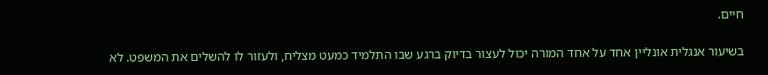חיים.

בשיעור אנגלית אונליין אחד על אחד המורה יכול לעצור בדיוק ברגע שבו התלמיד כמעט מצליח, ולעזור לו להשלים את המשפט. לא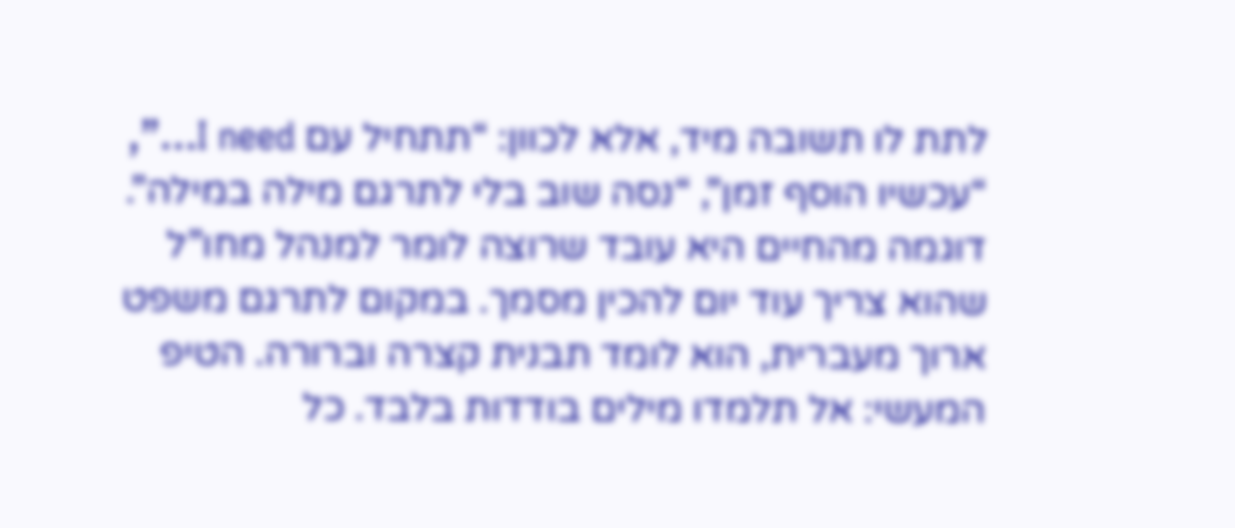לתת לו תשובה מיד, אלא לכוון: “תתחיל עם I need…”, “עכשיו הוסף זמן”, “נסה שוב בלי לתרגם מילה במילה”. דוגמה מהחיים היא עובד שרוצה לומר למנהל מחו”ל שהוא צריך עוד יום להכין מסמך. במקום לתרגם משפט ארוך מעברית, הוא לומד תבנית קצרה וברורה. הטיפ המעשי: אל תלמדו מילים בודדות בלבד. כל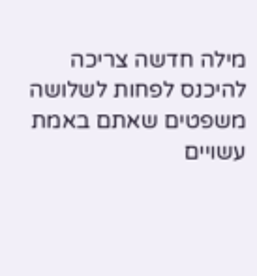מילה חדשה צריכה להיכנס לפחות לשלושה משפטים שאתם באמת עשויים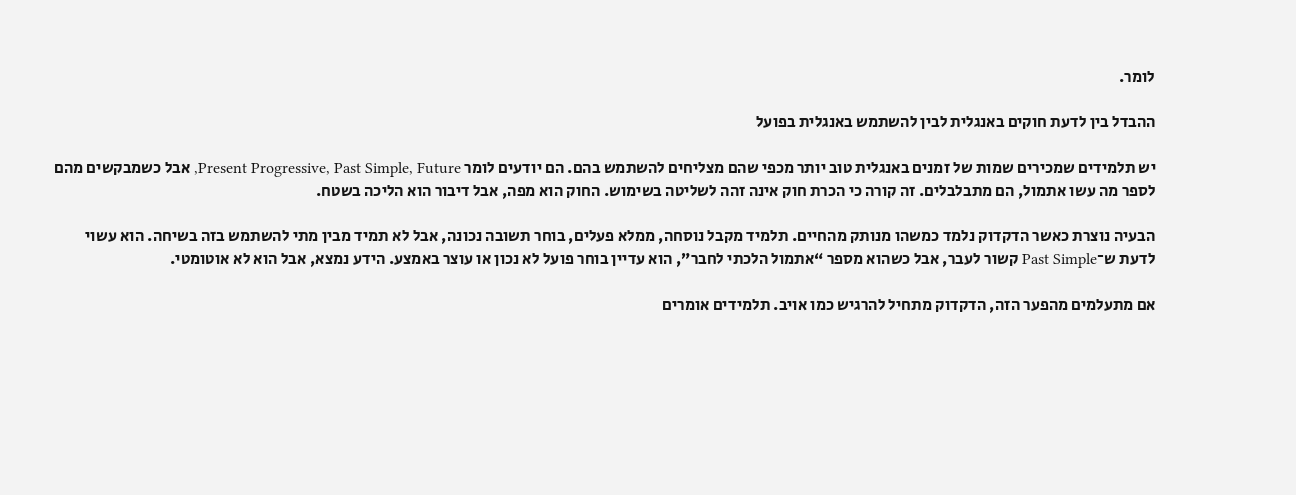לומר.

ההבדל בין לדעת חוקים באנגלית לבין להשתמש באנגלית בפועל

יש תלמידים שמכירים שמות של זמנים באנגלית טוב יותר מכפי שהם מצליחים להשתמש בהם. הם יודעים לומר Present Progressive, Past Simple, Future, אבל כשמבקשים מהם לספר מה עשו אתמול, הם מתבלבלים. זה קורה כי הכרת חוק אינה זהה לשליטה בשימוש. החוק הוא מפה, אבל דיבור הוא הליכה בשטח.

הבעיה נוצרת כאשר הדקדוק נלמד כמשהו מנותק מהחיים. תלמיד מקבל נוסחה, ממלא פעלים, בוחר תשובה נכונה, אבל לא תמיד מבין מתי להשתמש בזה בשיחה. הוא עשוי לדעת ש־Past Simple קשור לעבר, אבל כשהוא מספר “אתמול הלכתי לחבר”, הוא עדיין בוחר פועל לא נכון או עוצר באמצע. הידע נמצא, אבל הוא לא אוטומטי.

אם מתעלמים מהפער הזה, הדקדוק מתחיל להרגיש כמו אויב. תלמידים אומרים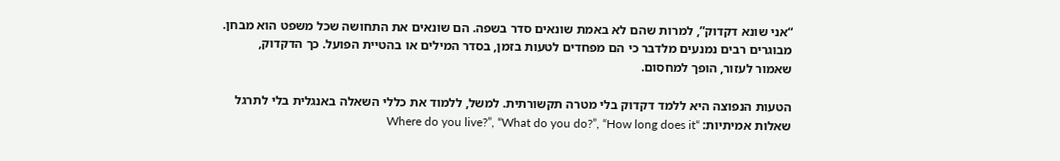“אני שונא דקדוק”, למרות שהם לא באמת שונאים סדר בשפה. הם שונאים את התחושה שכל משפט הוא מבחן. מבוגרים רבים נמנעים מלדבר כי הם מפחדים לטעות בזמן, בסדר המילים או בהטיית הפועל. כך הדקדוק, שאמור לעזור, הופך למחסום.

הטעות הנפוצה היא ללמד דקדוק בלי מטרה תקשורתית. למשל, ללמוד את כללי השאלה באנגלית בלי לתרגל שאלות אמיתיות: “Where do you live?”, “What do you do?”, “How long does it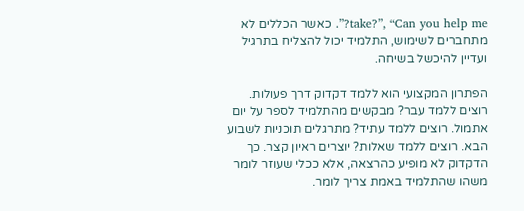take?”, “Can you help me?”. כאשר הכללים לא מתחברים לשימוש, התלמיד יכול להצליח בתרגיל ועדיין להיכשל בשיחה.

הפתרון המקצועי הוא ללמד דקדוק דרך פעולות. רוצים ללמד עבר? מבקשים מהתלמיד לספר על יום אתמול. רוצים ללמד עתיד? מתרגלים תוכניות לשבוע הבא. רוצים ללמד שאלות? יוצרים ראיון קצר. כך הדקדוק לא מופיע כהרצאה, אלא ככלי שעוזר לומר משהו שהתלמיד באמת צריך לומר.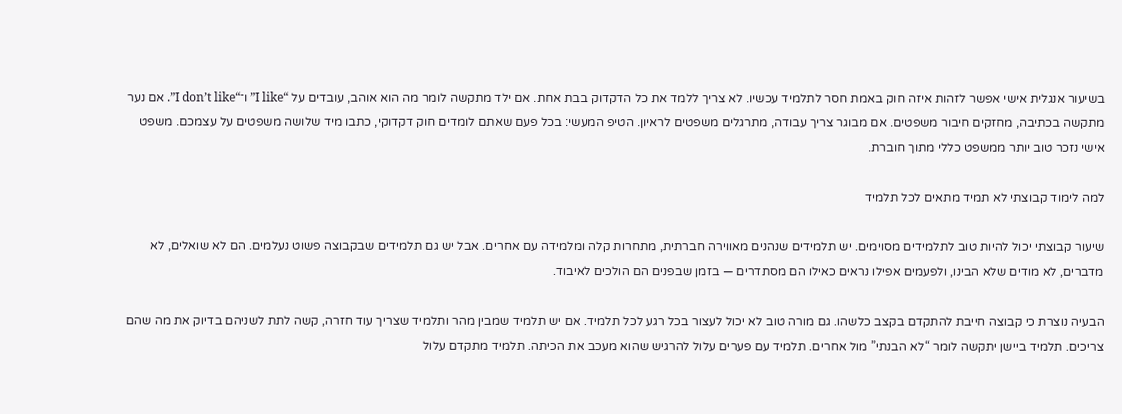בשיעור אנגלית אישי אפשר לזהות איזה חוק באמת חסר לתלמיד עכשיו. לא צריך ללמד את כל הדקדוק בבת אחת. אם ילד מתקשה לומר מה הוא אוהב, עובדים על “I like” ו־“I don’t like”. אם נער מתקשה בכתיבה, מחזקים חיבור משפטים. אם מבוגר צריך עבודה, מתרגלים משפטים לראיון. הטיפ המעשי: בכל פעם שאתם לומדים חוק דקדוקי, כתבו מיד שלושה משפטים על עצמכם. משפט אישי נזכר טוב יותר ממשפט כללי מתוך חוברת.

למה לימוד קבוצתי לא תמיד מתאים לכל תלמיד

שיעור קבוצתי יכול להיות טוב לתלמידים מסוימים. יש תלמידים שנהנים מאווירה חברתית, מתחרות קלה ומלמידה עם אחרים. אבל יש גם תלמידים שבקבוצה פשוט נעלמים. הם לא שואלים, לא מדברים, לא מודים שלא הבינו, ולפעמים אפילו נראים כאילו הם מסתדרים — בזמן שבפנים הם הולכים לאיבוד.

הבעיה נוצרת כי קבוצה חייבת להתקדם בקצב כלשהו. גם מורה טוב לא יכול לעצור בכל רגע לכל תלמיד. אם יש תלמיד שמבין מהר ותלמיד שצריך עוד חזרה, קשה לתת לשניהם בדיוק את מה שהם צריכים. תלמיד ביישן יתקשה לומר “לא הבנתי” מול אחרים. תלמיד עם פערים עלול להרגיש שהוא מעכב את הכיתה. תלמיד מתקדם עלול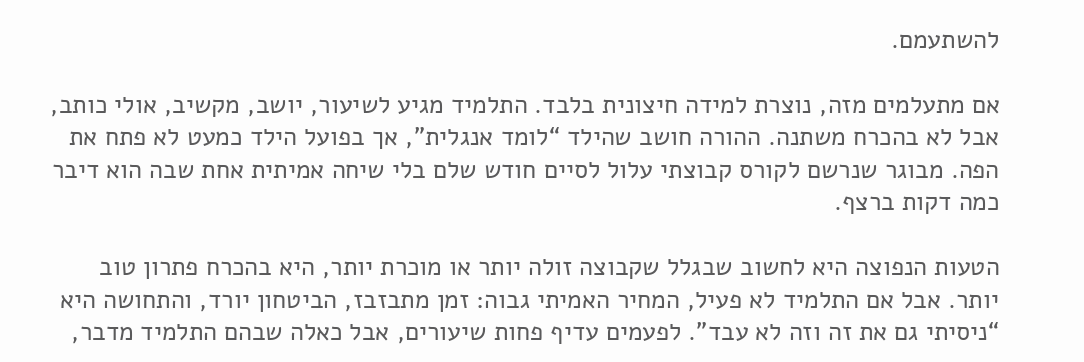להשתעמם.

אם מתעלמים מזה, נוצרת למידה חיצונית בלבד. התלמיד מגיע לשיעור, יושב, מקשיב, אולי כותב, אבל לא בהכרח משתנה. ההורה חושב שהילד “לומד אנגלית”, אך בפועל הילד כמעט לא פתח את הפה. מבוגר שנרשם לקורס קבוצתי עלול לסיים חודש שלם בלי שיחה אמיתית אחת שבה הוא דיבר כמה דקות ברצף.

הטעות הנפוצה היא לחשוב שבגלל שקבוצה זולה יותר או מוכרת יותר, היא בהכרח פתרון טוב יותר. אבל אם התלמיד לא פעיל, המחיר האמיתי גבוה: זמן מתבזבז, הביטחון יורד, והתחושה היא “ניסיתי גם את זה וזה לא עבד”. לפעמים עדיף פחות שיעורים, אבל כאלה שבהם התלמיד מדבר,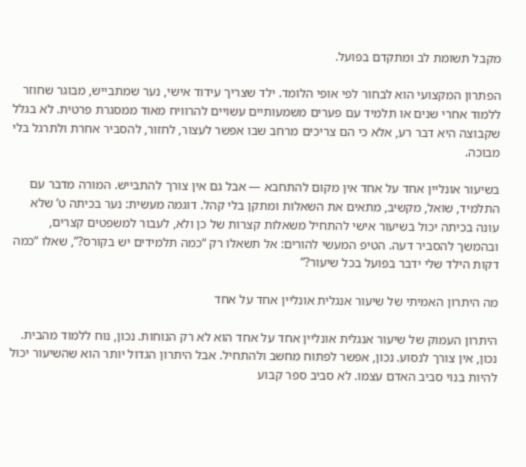מקבל תשומת לב ומתקדם בפועל.

הפתרון המקצועי הוא לבחור לפי אופי הלומד. ילד שצריך עידוד אישי, נער שמתבייש, מבוגר שחוזר ללמוד אחרי שנים או תלמיד עם פערים משמעותיים עשויים להרוויח מאוד ממסגרת פרטית. לא בגלל שקבוצה היא דבר רע, אלא כי הם צריכים מרחב שבו אפשר לעצור, לחזור, להסביר אחרת ולתרגל בלי מבוכה.

בשיעור אונליין אחד על אחד אין מקום להתחבא — אבל גם אין צורך להתבייש. המורה מדבר עם התלמיד, שואל, מקשיב, מתאים את השאלות ומתקן בלי קהל. דוגמה מעשית: נער בכיתה ט’ שלא עונה בכיתה יכול בשיעור אישי להתחיל משאלות קצרות של כן ולא, לעבור למשפטים קצרים, ובהמשך להסביר דעה. הטיפ המעשי להורים: אל תשאלו רק “כמה תלמידים יש בקורס?”, שאלו “כמה דקות הילד שלי ידבר בפועל בכל שיעור?”

מה היתרון האמיתי של שיעור אנגלית אונליין אחד על אחד

היתרון העמוק של שיעור אנגלית אונליין אחד על אחד הוא לא רק הנוחות. נכון, נוח ללמוד מהבית. נכון, אין צורך לנסוע. נכון, אפשר לפתוח מחשב ולהתחיל. אבל היתרון הגדול יותר הוא שהשיעור יכול להיות בנוי סביב האדם עצמו. לא סביב ספר קבוע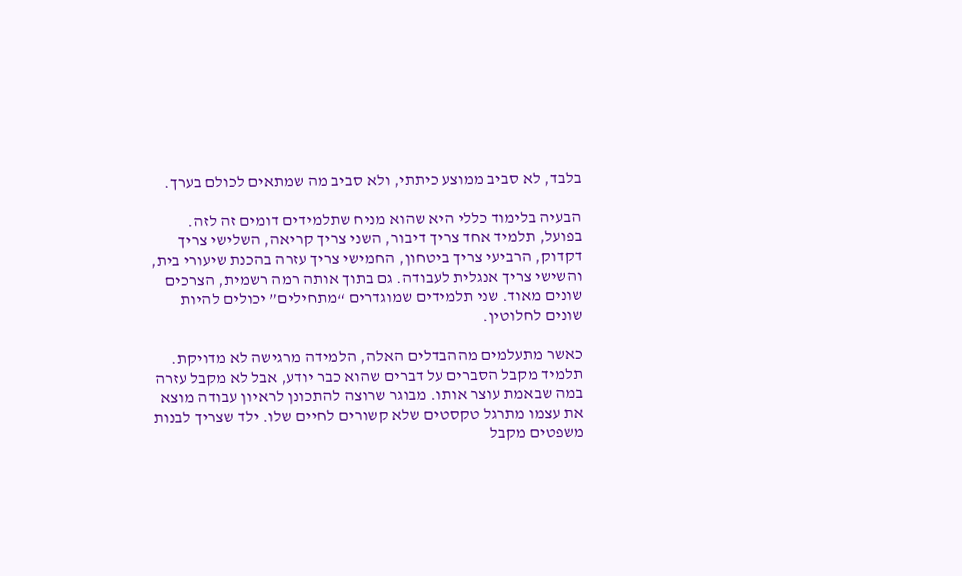בלבד, לא סביב ממוצע כיתתי, ולא סביב מה שמתאים לכולם בערך.

הבעיה בלימוד כללי היא שהוא מניח שתלמידים דומים זה לזה. בפועל, תלמיד אחד צריך דיבור, השני צריך קריאה, השלישי צריך דקדוק, הרביעי צריך ביטחון, החמישי צריך עזרה בהכנת שיעורי בית, והשישי צריך אנגלית לעבודה. גם בתוך אותה רמה רשמית, הצרכים שונים מאוד. שני תלמידים שמוגדרים “מתחילים” יכולים להיות שונים לחלוטין.

כאשר מתעלמים מההבדלים האלה, הלמידה מרגישה לא מדויקת. תלמיד מקבל הסברים על דברים שהוא כבר יודע, אבל לא מקבל עזרה במה שבאמת עוצר אותו. מבוגר שרוצה להתכונן לראיון עבודה מוצא את עצמו מתרגל טקסטים שלא קשורים לחיים שלו. ילד שצריך לבנות משפטים מקבל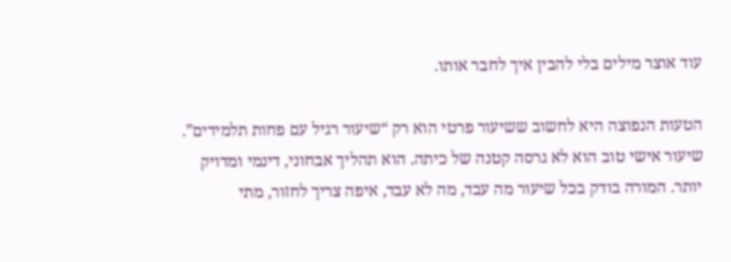עוד אוצר מילים בלי להבין איך לחבר אותו.

הטעות הנפוצה היא לחשוב ששיעור פרטי הוא רק “שיעור רגיל עם פחות תלמידים”. שיעור אישי טוב הוא לא גרסה קטנה של כיתה. הוא תהליך אבחוני, דינמי ומדויק יותר. המורה בודק בכל שיעור מה עבד, מה לא עבד, איפה צריך לחזור, מתי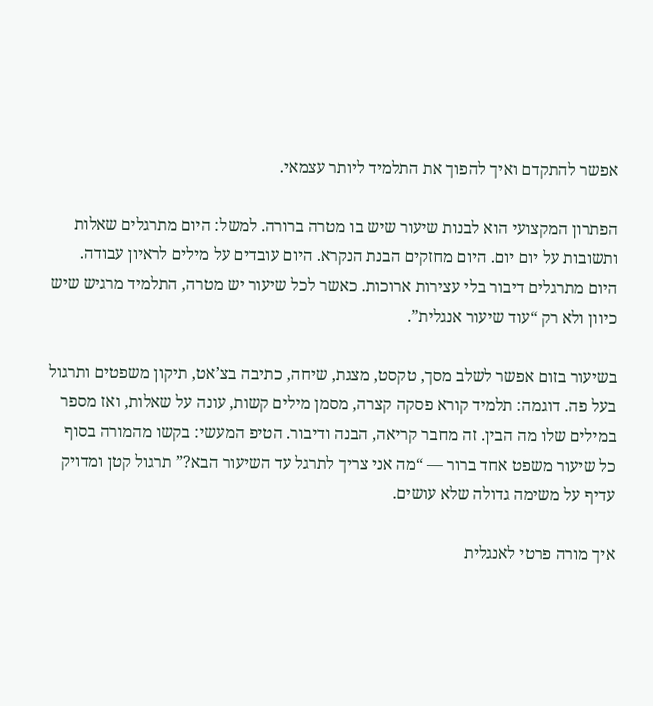אפשר להתקדם ואיך להפוך את התלמיד ליותר עצמאי.

הפתרון המקצועי הוא לבנות שיעור שיש בו מטרה ברורה. למשל: היום מתרגלים שאלות ותשובות על יום יום. היום מחזקים הבנת הנקרא. היום עובדים על מילים לראיון עבודה. היום מתרגלים דיבור בלי עצירות ארוכות. כאשר לכל שיעור יש מטרה, התלמיד מרגיש שיש כיוון ולא רק “עוד שיעור אנגלית”.

בשיעור בזום אפשר לשלב מסך, טקסט, מצגת, שיחה, כתיבה בצ’אט, תיקון משפטים ותרגול בעל פה. דוגמה: תלמיד קורא פסקה קצרה, מסמן מילים קשות, עונה על שאלות, ואז מספר במילים שלו מה הבין. זה מחבר קריאה, הבנה ודיבור. הטיפ המעשי: בקשו מהמורה בסוף כל שיעור משפט אחד ברור — “מה אני צריך לתרגל עד השיעור הבא?” תרגול קטן ומדויק עדיף על משימה גדולה שלא עושים.

איך מורה פרטי לאנגלית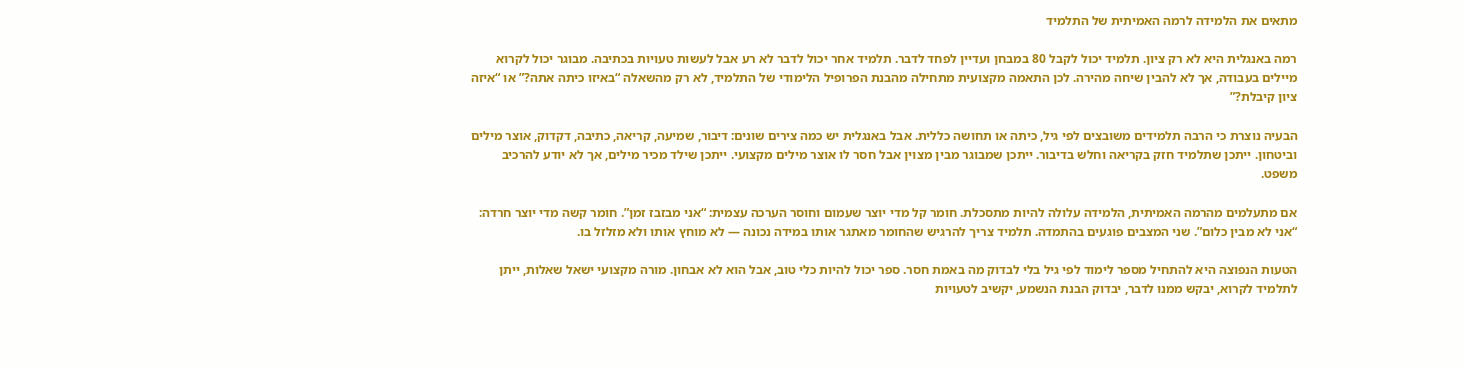מתאים את הלמידה לרמה האמיתית של התלמיד

רמה באנגלית היא לא רק ציון. תלמיד יכול לקבל 80 במבחן ועדיין לפחד לדבר. תלמיד אחר יכול לדבר לא רע אבל לעשות טעויות בכתיבה. מבוגר יכול לקרוא מיילים בעבודה, אך לא להבין שיחה מהירה. לכן התאמה מקצועית מתחילה מהבנת הפרופיל הלימודי של התלמיד, לא רק מהשאלה “באיזו כיתה אתה?” או “איזה ציון קיבלת?”

הבעיה נוצרת כי הרבה תלמידים משובצים לפי גיל, כיתה או תחושה כללית. אבל באנגלית יש כמה צירים שונים: דיבור, שמיעה, קריאה, כתיבה, דקדוק, אוצר מילים וביטחון. ייתכן שתלמיד חזק בקריאה וחלש בדיבור. ייתכן שמבוגר מבין מצוין אבל חסר לו אוצר מילים מקצועי. ייתכן שילד מכיר מילים, אך לא יודע להרכיב משפט.

אם מתעלמים מהרמה האמיתית, הלמידה עלולה להיות מתסכלת. חומר קל מדי יוצר שעמום וחוסר הערכה עצמית: “אני מבזבז זמן”. חומר קשה מדי יוצר חרדה: “אני לא מבין כלום”. שני המצבים פוגעים בהתמדה. תלמיד צריך להרגיש שהחומר מאתגר אותו במידה נכונה — לא מוחץ אותו ולא מזלזל בו.

הטעות הנפוצה היא להתחיל מספר לימוד לפי גיל בלי לבדוק מה באמת חסר. ספר יכול להיות כלי טוב, אבל הוא לא אבחון. מורה מקצועי ישאל שאלות, ייתן לתלמיד לקרוא, יבקש ממנו לדבר, יבדוק הבנת הנשמע, יקשיב לטעויות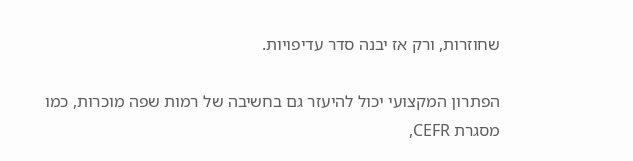שחוזרות, ורק אז יבנה סדר עדיפויות.

הפתרון המקצועי יכול להיעזר גם בחשיבה של רמות שפה מוכרות, כמו מסגרת CEFR,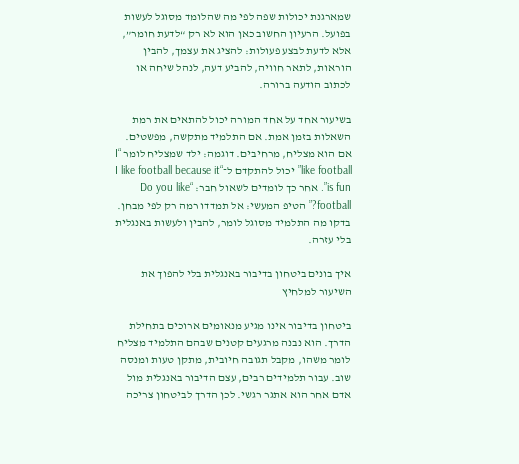שמארגנת יכולות שפה לפי מה שהלומד מסוגל לעשות בפועל. הרעיון החשוב כאן הוא לא רק “לדעת חומר”, אלא לדעת לבצע פעולות: להציג את עצמך, להבין הוראות, לתאר חוויה, להביע דעה, לנהל שיחה או לכתוב הודעה ברורה.

בשיעור אחד על אחד המורה יכול להתאים את רמת השאלות בזמן אמת. אם התלמיד מתקשה, מפשטים. אם הוא מצליח, מרחיבים. דוגמה: ילד שמצליח לומר “I like football” יכול להתקדם ל־“I like football because it is fun”. אחר כך לומדים לשאול חבר: “Do you like football?” הטיפ המעשי: אל תמדדו רמה רק לפי מבחן. בדקו מה התלמיד מסוגל לומר, להבין ולעשות באנגלית בלי עזרה.

איך בונים ביטחון בדיבור באנגלית בלי להפוך את השיעור למלחיץ

ביטחון בדיבור אינו מגיע מנאומים ארוכים בתחילת הדרך. הוא נבנה מרגעים קטנים שבהם התלמיד מצליח לומר משהו, מקבל תגובה חיובית, מתקן טעות ומנסה שוב. עבור תלמידים רבים, עצם הדיבור באנגלית מול אדם אחר הוא אתגר רגשי. לכן הדרך לביטחון צריכה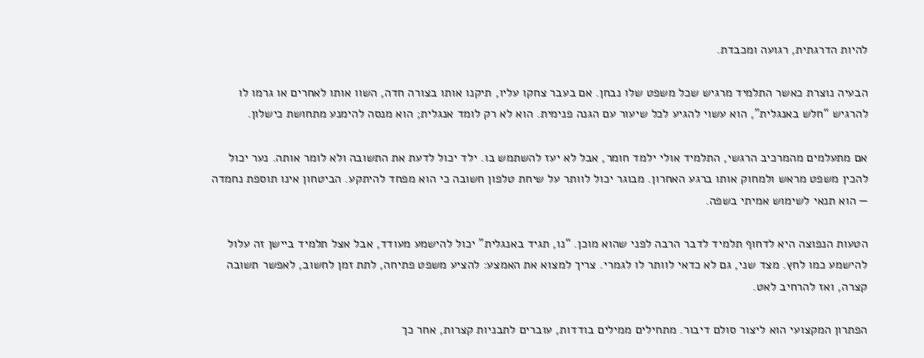להיות הדרגתית, רגועה ומכבדת.

הבעיה נוצרת כאשר התלמיד מרגיש שכל משפט שלו נבחן. אם בעבר צחקו עליו, תיקנו אותו בצורה חדה, השוו אותו לאחרים או גרמו לו להרגיש “חלש באנגלית”, הוא עשוי להגיע לכל שיעור עם הגנה פנימית. הוא לא רק לומד אנגלית; הוא מנסה להימנע מתחושת כישלון.

אם מתעלמים מהמרכיב הרגשי, התלמיד אולי ילמד חומר, אבל לא יעז להשתמש בו. ילד יכול לדעת את התשובה ולא לומר אותה. נער יכול להכין משפט מראש ולמחוק אותו ברגע האחרון. מבוגר יכול לוותר על שיחת טלפון חשובה כי הוא מפחד להיתקע. הביטחון אינו תוספת נחמדה — הוא תנאי לשימוש אמיתי בשפה.

הטעות הנפוצה היא לדחוף תלמיד לדבר הרבה לפני שהוא מוכן. “נו, תגיד באנגלית” יכול להישמע מעודד, אבל אצל תלמיד ביישן זה עלול להישמע כמו לחץ. מצד שני, גם לא כדאי לוותר לו לגמרי. צריך למצוא את האמצע: להציע משפט פתיחה, לתת זמן לחשוב, לאפשר תשובה קצרה, ואז להרחיב לאט.

הפתרון המקצועי הוא ליצור סולם דיבור. מתחילים ממילים בודדות, עוברים לתבניות קצרות, אחר כך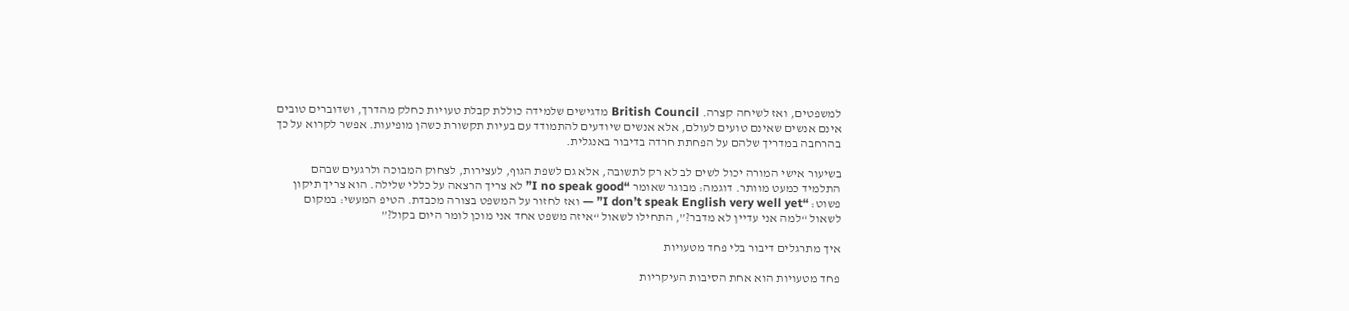למשפטים, ואז לשיחה קצרה. British Council מדגישים שלמידה כוללת קבלת טעויות כחלק מהדרך, ושדוברים טובים אינם אנשים שאינם טועים לעולם, אלא אנשים שיודעים להתמודד עם בעיות תקשורת כשהן מופיעות. אפשר לקרוא על כך בהרחבה במדריך שלהם על הפחתת חרדה בדיבור באנגלית.

בשיעור אישי המורה יכול לשים לב לא רק לתשובה, אלא גם לשפת הגוף, לעצירות, לצחוק המבוכה ולרגעים שבהם התלמיד כמעט מוותר. דוגמה: מבוגר שאומר “I no speak good” לא צריך הרצאה על כללי שלילה. הוא צריך תיקון פשוט: “I don’t speak English very well yet” — ואז לחזור על המשפט בצורה מכבדת. הטיפ המעשי: במקום לשאול “למה אני עדיין לא מדבר?”, התחילו לשאול “איזה משפט אחד אני מוכן לומר היום בקול?”

איך מתרגלים דיבור בלי פחד מטעויות

פחד מטעויות הוא אחת הסיבות העיקריות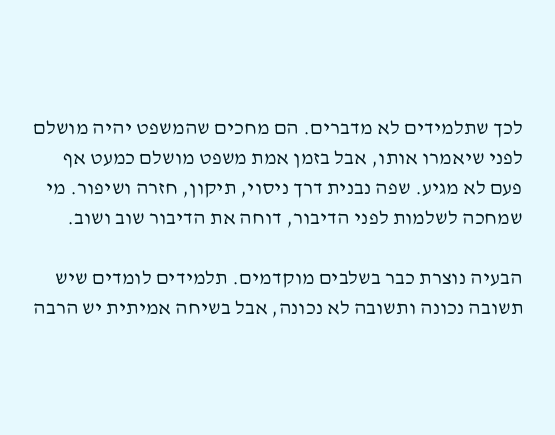לכך שתלמידים לא מדברים. הם מחכים שהמשפט יהיה מושלם לפני שיאמרו אותו, אבל בזמן אמת משפט מושלם כמעט אף פעם לא מגיע. שפה נבנית דרך ניסוי, תיקון, חזרה ושיפור. מי שמחכה לשלמות לפני הדיבור, דוחה את הדיבור שוב ושוב.

הבעיה נוצרת כבר בשלבים מוקדמים. תלמידים לומדים שיש תשובה נכונה ותשובה לא נכונה, אבל בשיחה אמיתית יש הרבה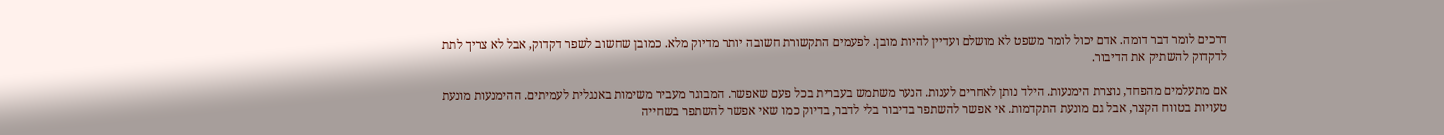דרכים לומר דבר דומה. אדם יכול לומר משפט לא מושלם ועדיין להיות מובן. לפעמים התקשורת חשובה יותר מדיוק מלא. כמובן שחשוב לשפר דקדוק, אבל לא צריך לתת לדקדוק להשתיק את הדיבור.

אם מתעלמים מהפחד, נוצרת הימנעות. הילד נותן לאחרים לענות. הנער משתמש בעברית בכל פעם שאפשר. המבוגר מעביר משימות באנגלית לעמיתים. ההימנעות מונעת טעויות בטווח הקצר, אבל גם מונעת התקדמות. אי אפשר להשתפר בדיבור בלי לדבר, בדיוק כמו שאי אפשר להשתפר בשחייה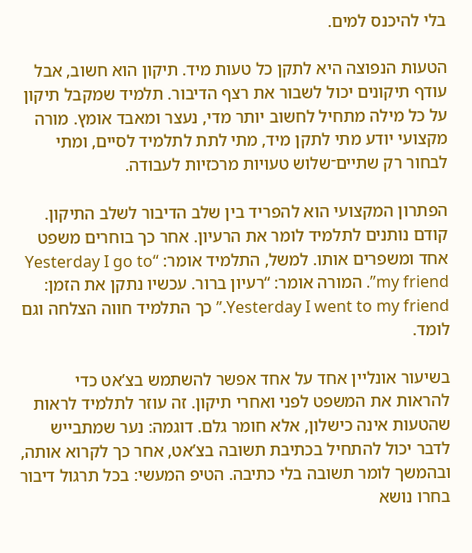בלי להיכנס למים.

הטעות הנפוצה היא לתקן כל טעות מיד. תיקון הוא חשוב, אבל עודף תיקונים יכול לשבור את רצף הדיבור. תלמיד שמקבל תיקון על כל מילה מתחיל לחשוב יותר מדי, נעצר ומאבד אומץ. מורה מקצועי יודע מתי לתקן מיד, מתי לתת לתלמיד לסיים, ומתי לבחור רק שתיים־שלוש טעויות מרכזיות לעבודה.

הפתרון המקצועי הוא להפריד בין שלב הדיבור לשלב התיקון. קודם נותנים לתלמיד לומר את הרעיון. אחר כך בוחרים משפט אחד ומשפרים אותו. למשל, התלמיד אומר: “Yesterday I go to my friend”. המורה אומר: “רעיון ברור. עכשיו נתקן את הזמן: Yesterday I went to my friend.” כך התלמיד חווה הצלחה וגם לומד.

בשיעור אונליין אחד על אחד אפשר להשתמש בצ’אט כדי להראות את המשפט לפני ואחרי תיקון. זה עוזר לתלמיד לראות שהטעות אינה כישלון, אלא חומר גלם. דוגמה: נער שמתבייש לדבר יכול להתחיל בכתיבת תשובה בצ’אט, אחר כך לקרוא אותה, ובהמשך לומר תשובה בלי כתיבה. הטיפ המעשי: בכל תרגול דיבור בחרו נושא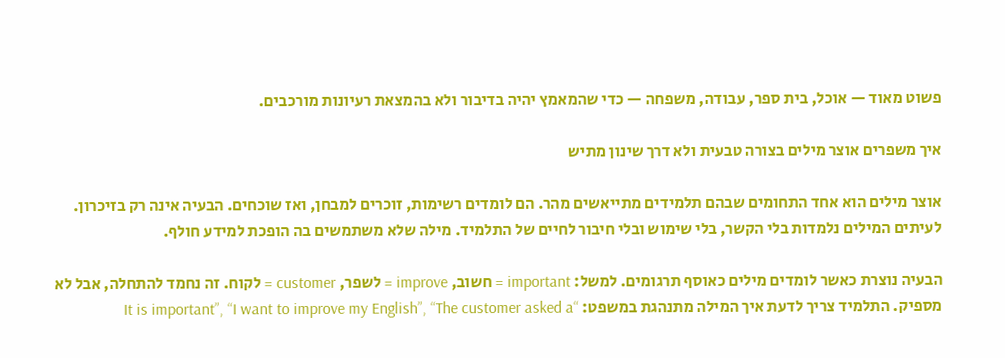פשוט מאוד — אוכל, בית ספר, עבודה, משפחה — כדי שהמאמץ יהיה בדיבור ולא בהמצאת רעיונות מורכבים.

איך משפרים אוצר מילים בצורה טבעית ולא דרך שינון מתיש

אוצר מילים הוא אחד התחומים שבהם תלמידים מתייאשים מהר. הם לומדים רשימות, זוכרים למבחן, ואז שוכחים. הבעיה אינה רק בזיכרון. לעיתים המילים נלמדות בלי הקשר, בלי שימוש ובלי חיבור לחיים של התלמיד. מילה שלא משתמשים בה הופכת למידע חולף.

הבעיה נוצרת כאשר לומדים מילים כאוסף תרגומים. למשל: important = חשוב, improve = לשפר, customer = לקוח. זה נחמד להתחלה, אבל לא מספיק. התלמיד צריך לדעת איך המילה מתנהגת במשפט: “It is important”, “I want to improve my English”, “The customer asked a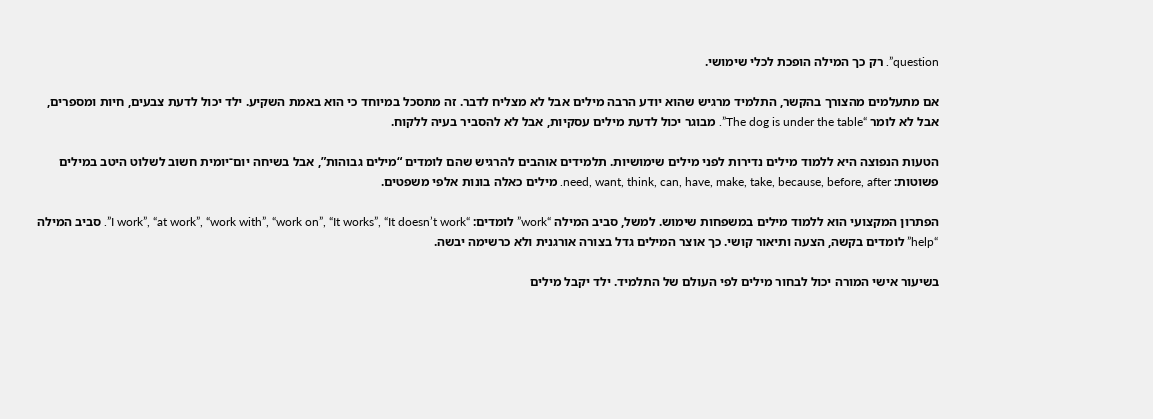question”. רק כך המילה הופכת לכלי שימושי.

אם מתעלמים מהצורך בהקשר, התלמיד מרגיש שהוא יודע הרבה מילים אבל לא מצליח לדבר. זה מתסכל במיוחד כי הוא באמת השקיע. ילד יכול לדעת צבעים, חיות ומספרים, אבל לא לומר “The dog is under the table”. מבוגר יכול לדעת מילים עסקיות, אבל לא להסביר בעיה ללקוח.

הטעות הנפוצה היא ללמוד מילים נדירות לפני מילים שימושיות. תלמידים אוהבים להרגיש שהם לומדים “מילים גבוהות”, אבל בשיחה יום־יומית חשוב לשלוט היטב במילים פשוטות: need, want, think, can, have, make, take, because, before, after. מילים כאלה בונות אלפי משפטים.

הפתרון המקצועי הוא ללמוד מילים במשפחות שימוש. למשל, סביב המילה “work” לומדים: “I work”, “at work”, “work with”, “work on”, “It works”, “It doesn’t work”. סביב המילה “help” לומדים בקשה, הצעה ותיאור קושי. כך אוצר המילים גדל בצורה אורגנית ולא כרשימה יבשה.

בשיעור אישי המורה יכול לבחור מילים לפי העולם של התלמיד. ילד יקבל מילים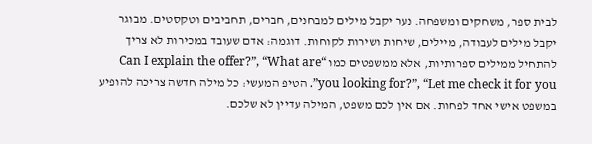לבית ספר, משחקים ומשפחה. נער יקבל מילים למבחנים, חברים, תחביבים וטקסטים. מבוגר יקבל מילים לעבודה, מיילים, שיחות ושירות לקוחות. דוגמה: אדם שעובד במכירות לא צריך להתחיל ממילים ספרותיות, אלא ממשפטים כמו “Can I explain the offer?”, “What are you looking for?”, “Let me check it for you”. הטיפ המעשי: כל מילה חדשה צריכה להופיע במשפט אישי אחד לפחות. אם אין לכם משפט, המילה עדיין לא שלכם.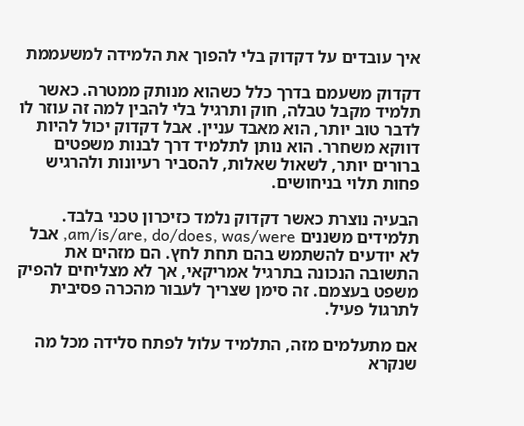איך עובדים על דקדוק בלי להפוך את הלמידה למשעממת

דקדוק משעמם בדרך כלל כשהוא מנותק ממטרה. כאשר תלמיד מקבל טבלה, חוק ותרגיל בלי להבין למה זה עוזר לו לדבר טוב יותר, הוא מאבד עניין. אבל דקדוק יכול להיות דווקא משחרר. הוא נותן לתלמיד דרך לבנות משפטים ברורים יותר, לשאול שאלות, להסביר רעיונות ולהרגיש פחות תלוי בניחושים.

הבעיה נוצרת כאשר דקדוק נלמד כזיכרון טכני בלבד. תלמידים משננים am/is/are, do/does, was/were, אבל לא יודעים להשתמש בהם תחת לחץ. הם מזהים את התשובה הנכונה בתרגיל אמריקאי, אך לא מצליחים להפיק משפט בעצמם. זה סימן שצריך לעבור מהכרה פסיבית לתרגול פעיל.

אם מתעלמים מזה, התלמיד עלול לפתח סלידה מכל מה שנקרא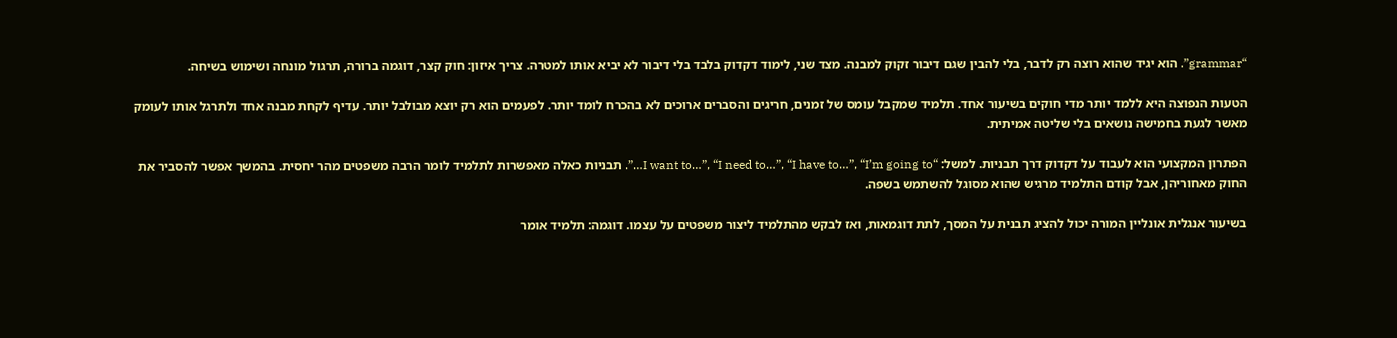“grammar”. הוא יגיד שהוא רוצה רק לדבר, בלי להבין שגם דיבור זקוק למבנה. מצד שני, לימוד דקדוק בלבד בלי דיבור לא יביא אותו למטרה. צריך איזון: חוק קצר, דוגמה ברורה, תרגול מונחה ושימוש בשיחה.

הטעות הנפוצה היא ללמד יותר מדי חוקים בשיעור אחד. תלמיד שמקבל עומס של זמנים, חריגים והסברים ארוכים לא בהכרח לומד יותר. לפעמים הוא רק יוצא מבולבל יותר. עדיף לקחת מבנה אחד ולתרגל אותו לעומק מאשר לגעת בחמישה נושאים בלי שליטה אמיתית.

הפתרון המקצועי הוא לעבוד על דקדוק דרך תבניות. למשל: “I want to…”, “I need to…”, “I have to…”, “I’m going to…”. תבניות כאלה מאפשרות לתלמיד לומר הרבה משפטים מהר יחסית. בהמשך אפשר להסביר את החוק מאחוריהן, אבל קודם התלמיד מרגיש שהוא מסוגל להשתמש בשפה.

בשיעור אנגלית אונליין המורה יכול להציג תבנית על המסך, לתת דוגמאות, ואז לבקש מהתלמיד ליצור משפטים על עצמו. דוגמה: תלמיד אומר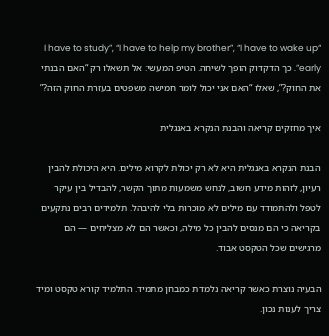“I have to study”, “I have to help my brother”, “I have to wake up early”. כך הדקדוק הופך לשיחה. הטיפ המעשי: אל תשאלו רק “האם הבנתי את החוק?”, שאלו “האם אני יכול לומר חמישה משפטים בעזרת החוק הזה?”

איך מחזקים קריאה והבנת הנקרא באנגלית

הבנת הנקרא באנגלית היא לא רק יכולת לקרוא מילים. היא היכולת להבין רעיון, לזהות מידע חשוב, לנחש משמעות מתוך הקשר, להבדיל בין עיקר לטפל ולהתמודד עם מילים לא מוכרות בלי להיבהל. תלמידים רבים נתקעים בקריאה כי הם מנסים להבין כל מילה, וכאשר הם לא מצליחים — הם מרגישים שכל הטקסט אבוד.

הבעיה נוצרת כאשר קריאה נלמדת כמבחן מתמיד. התלמיד קורא טקסט ומיד צריך לענות נכון.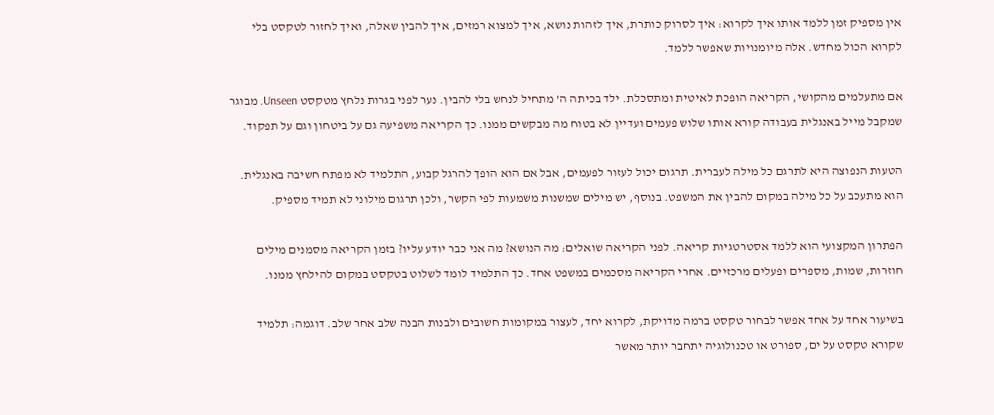אין מספיק זמן ללמד אותו איך לקרוא: איך לסרוק כותרת, איך לזהות נושא, איך למצוא רמזים, איך להבין שאלה, ואיך לחזור לטקסט בלי לקרוא הכול מחדש. אלה מיומנויות שאפשר ללמד.

אם מתעלמים מהקושי, הקריאה הופכת לאיטית ומתסכלת. ילד בכיתה ה’ מתחיל לנחש בלי להבין. נער לפני בגרות נלחץ מטקסט Unseen. מבוגר שמקבל מייל באנגלית בעבודה קורא אותו שלוש פעמים ועדיין לא בטוח מה מבקשים ממנו. כך הקריאה משפיעה גם על ביטחון וגם על תפקוד.

הטעות הנפוצה היא לתרגם כל מילה לעברית. תרגום יכול לעזור לפעמים, אבל אם הוא הופך להרגל קבוע, התלמיד לא מפתח חשיבה באנגלית. הוא מתעכב על כל מילה במקום להבין את המשפט. בנוסף, יש מילים שמשנות משמעות לפי הקשר, ולכן תרגום מילוני לא תמיד מספיק.

הפתרון המקצועי הוא ללמד אסטרטגיות קריאה. לפני הקריאה שואלים: מה הנושא? מה אני כבר יודע עליו? בזמן הקריאה מסמנים מילים חוזרות, שמות, מספרים ופעלים מרכזיים. אחרי הקריאה מסכמים במשפט אחד. כך התלמיד לומד לשלוט בטקסט במקום להילחץ ממנו.

בשיעור אחד על אחד אפשר לבחור טקסט ברמה מדויקת, לקרוא יחד, לעצור במקומות חשובים ולבנות הבנה שלב אחר שלב. דוגמה: תלמיד שקורא טקסט על ים, ספורט או טכנולוגיה יתחבר יותר מאשר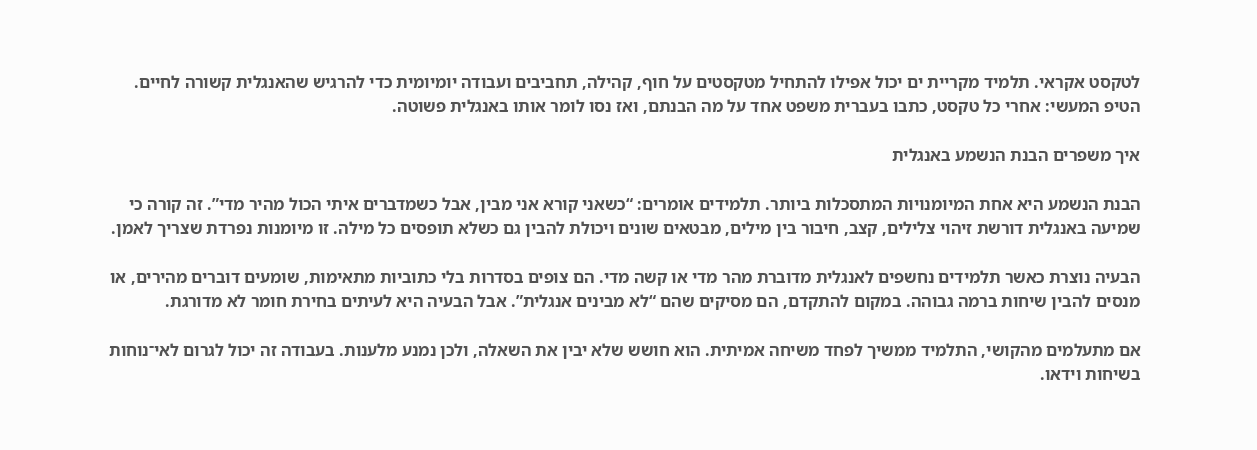לטקסט אקראי. תלמיד מקריית ים יכול אפילו להתחיל מטקסטים על חוף, קהילה, תחביבים ועבודה יומיומית כדי להרגיש שהאנגלית קשורה לחיים. הטיפ המעשי: אחרי כל טקסט, כתבו בעברית משפט אחד על מה הבנתם, ואז נסו לומר אותו באנגלית פשוטה.

איך משפרים הבנת הנשמע באנגלית

הבנת הנשמע היא אחת המיומנויות המתסכלות ביותר. תלמידים אומרים: “כשאני קורא אני מבין, אבל כשמדברים איתי הכול מהיר מדי”. זה קורה כי שמיעה באנגלית דורשת זיהוי צלילים, קצב, חיבור בין מילים, מבטאים שונים ויכולת להבין גם כשלא תופסים כל מילה. זו מיומנות נפרדת שצריך לאמן.

הבעיה נוצרת כאשר תלמידים נחשפים לאנגלית מדוברת מהר מדי או קשה מדי. הם צופים בסדרות בלי כתוביות מתאימות, שומעים דוברים מהירים, או מנסים להבין שיחות ברמה גבוהה. במקום להתקדם, הם מסיקים שהם “לא מבינים אנגלית”. אבל הבעיה היא לעיתים בחירת חומר לא מדורגת.

אם מתעלמים מהקושי, התלמיד ממשיך לפחד משיחה אמיתית. הוא חושש שלא יבין את השאלה, ולכן נמנע מלענות. בעבודה זה יכול לגרום לאי־נוחות בשיחות וידאו.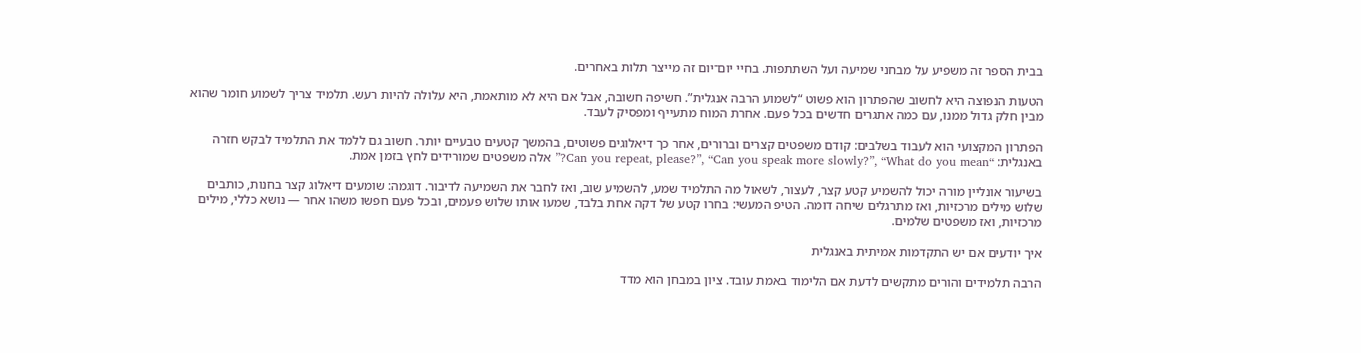בבית הספר זה משפיע על מבחני שמיעה ועל השתתפות. בחיי יום־יום זה מייצר תלות באחרים.

הטעות הנפוצה היא לחשוב שהפתרון הוא פשוט “לשמוע הרבה אנגלית”. חשיפה חשובה, אבל אם היא לא מותאמת, היא עלולה להיות רעש. תלמיד צריך לשמוע חומר שהוא מבין חלק גדול ממנו, עם כמה אתגרים חדשים בכל פעם. אחרת המוח מתעייף ומפסיק לעבד.

הפתרון המקצועי הוא לעבוד בשלבים: קודם משפטים קצרים וברורים, אחר כך דיאלוגים פשוטים, בהמשך קטעים טבעיים יותר. חשוב גם ללמד את התלמיד לבקש חזרה באנגלית: “Can you repeat, please?”, “Can you speak more slowly?”, “What do you mean?” אלה משפטים שמורידים לחץ בזמן אמת.

בשיעור אונליין מורה יכול להשמיע קטע קצר, לעצור, לשאול מה התלמיד שמע, להשמיע שוב, ואז לחבר את השמיעה לדיבור. דוגמה: שומעים דיאלוג קצר בחנות, כותבים שלוש מילים מרכזיות, ואז מתרגלים שיחה דומה. הטיפ המעשי: בחרו קטע של דקה אחת בלבד, שמעו אותו שלוש פעמים, ובכל פעם חפשו משהו אחר — נושא כללי, מילים מרכזיות, ואז משפטים שלמים.

איך יודעים אם יש התקדמות אמיתית באנגלית

הרבה תלמידים והורים מתקשים לדעת אם הלימוד באמת עובד. ציון במבחן הוא מדד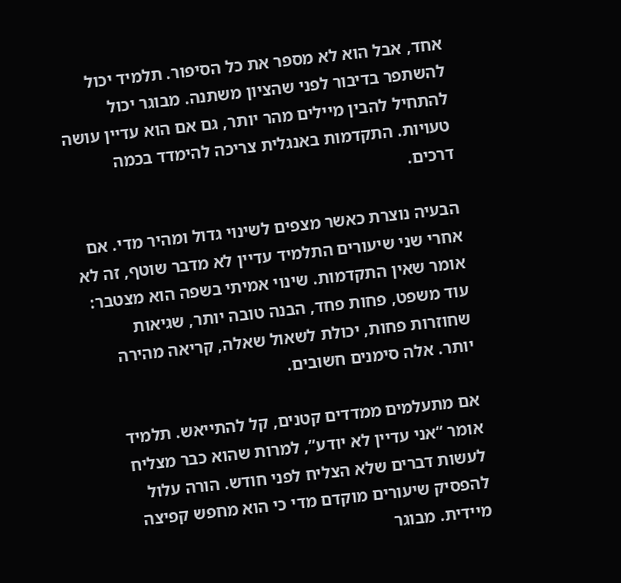אחד, אבל הוא לא מספר את כל הסיפור. תלמיד יכול להשתפר בדיבור לפני שהציון משתנה. מבוגר יכול להתחיל להבין מיילים מהר יותר, גם אם הוא עדיין עושה טעויות. התקדמות באנגלית צריכה להימדד בכמה דרכים.

הבעיה נוצרת כאשר מצפים לשינוי גדול ומהיר מדי. אם אחרי שני שיעורים התלמיד עדיין לא מדבר שוטף, זה לא אומר שאין התקדמות. שינוי אמיתי בשפה הוא מצטבר: עוד משפט, פחות פחד, הבנה טובה יותר, שגיאות שחוזרות פחות, יכולת לשאול שאלה, קריאה מהירה יותר. אלה סימנים חשובים.

אם מתעלמים ממדדים קטנים, קל להתייאש. תלמיד אומר “אני עדיין לא יודע”, למרות שהוא כבר מצליח לעשות דברים שלא הצליח לפני חודש. הורה עלול להפסיק שיעורים מוקדם מדי כי הוא מחפש קפיצה מיידית. מבוגר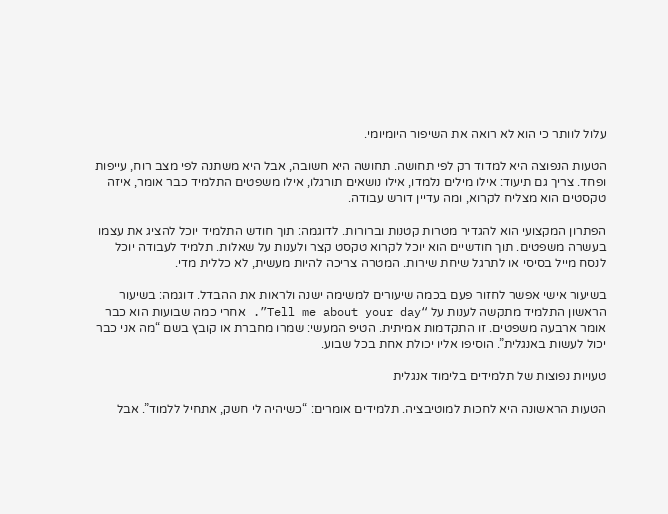עלול לוותר כי הוא לא רואה את השיפור היומיומי.

הטעות הנפוצה היא למדוד רק לפי תחושה. תחושה היא חשובה, אבל היא משתנה לפי מצב רוח, עייפות ופחד. צריך גם תיעוד: אילו מילים נלמדו, אילו נושאים תורגלו, אילו משפטים התלמיד כבר אומר, איזה טקסטים הוא מצליח לקרוא, ומה עדיין דורש עבודה.

הפתרון המקצועי הוא להגדיר מטרות קטנות וברורות. לדוגמה: תוך חודש התלמיד יוכל להציג את עצמו בעשרה משפטים. תוך חודשיים הוא יוכל לקרוא טקסט קצר ולענות על שאלות. תלמיד לעבודה יוכל לנסח מייל בסיסי או לתרגל שיחת שירות. המטרה צריכה להיות מעשית, לא כללית מדי.

בשיעור אישי אפשר לחזור פעם בכמה שיעורים למשימה ישנה ולראות את ההבדל. דוגמה: בשיעור הראשון התלמיד מתקשה לענות על “Tell me about your day”. אחרי כמה שבועות הוא כבר אומר ארבעה משפטים. זו התקדמות אמיתית. הטיפ המעשי: שמרו מחברת או קובץ בשם “מה אני כבר יכול לעשות באנגלית”. הוסיפו אליו יכולת אחת בכל שבוע.

טעויות נפוצות של תלמידים בלימוד אנגלית

הטעות הראשונה היא לחכות למוטיבציה. תלמידים אומרים: “כשיהיה לי חשק, אתחיל ללמוד”. אבל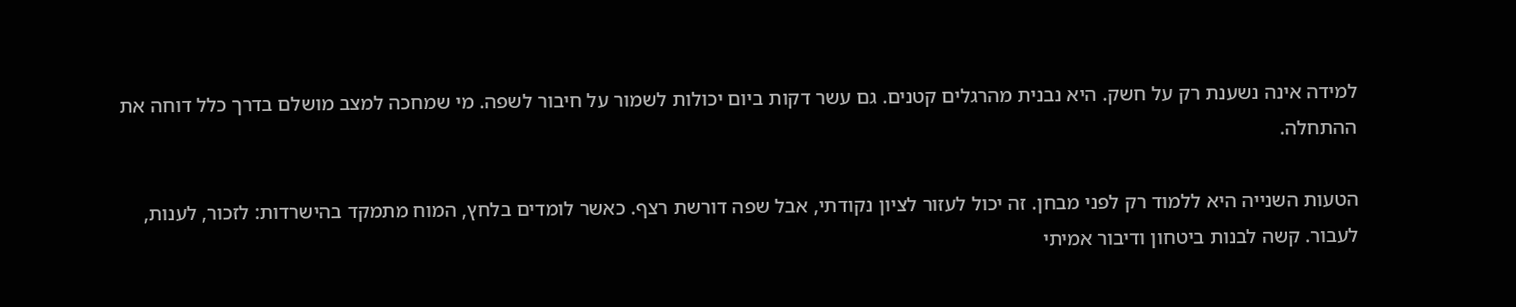למידה אינה נשענת רק על חשק. היא נבנית מהרגלים קטנים. גם עשר דקות ביום יכולות לשמור על חיבור לשפה. מי שמחכה למצב מושלם בדרך כלל דוחה את ההתחלה.

הטעות השנייה היא ללמוד רק לפני מבחן. זה יכול לעזור לציון נקודתי, אבל שפה דורשת רצף. כאשר לומדים בלחץ, המוח מתמקד בהישרדות: לזכור, לענות, לעבור. קשה לבנות ביטחון ודיבור אמיתי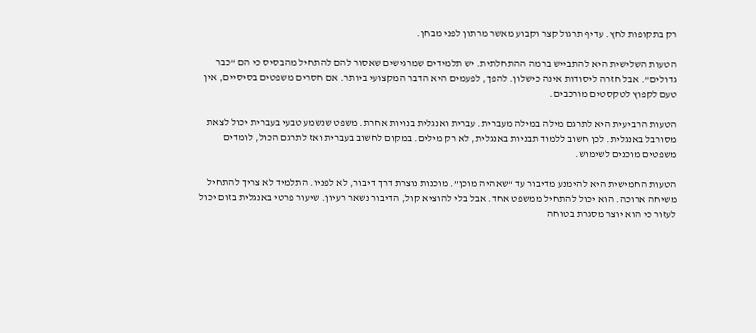רק בתקופות לחץ. עדיף תרגול קצר וקבוע מאשר מרתון לפני מבחן.

הטעות השלישית היא להתבייש ברמה ההתחלתית. יש תלמידים שמרגישים שאסור להם להתחיל מהבסיס כי הם “כבר גדולים”. אבל חזרה ליסודות אינה כישלון. להפך, לפעמים היא הדבר המקצועי ביותר. אם חסרים משפטים בסיסיים, אין טעם לקפוץ לטקסטים מורכבים.

הטעות הרביעית היא לתרגם מילה במילה מעברית. עברית ואנגלית בנויות אחרת. משפט שנשמע טבעי בעברית יכול לצאת מסורבל באנגלית. לכן חשוב ללמוד תבניות באנגלית, לא רק מילים. במקום לחשוב בעברית ואז לתרגם הכול, לומדים משפטים מוכנים לשימוש.

הטעות החמישית היא להימנע מדיבור עד “שאהיה מוכן”. מוכנות נוצרת דרך דיבור, לא לפניו. התלמיד לא צריך להתחיל משיחה ארוכה. הוא יכול להתחיל ממשפט אחד. אבל בלי להוציא קול, הדיבור נשאר רעיון. שיעור פרטי באנגלית בזום יכול לעזור כי הוא יוצר מסגרת בטוחה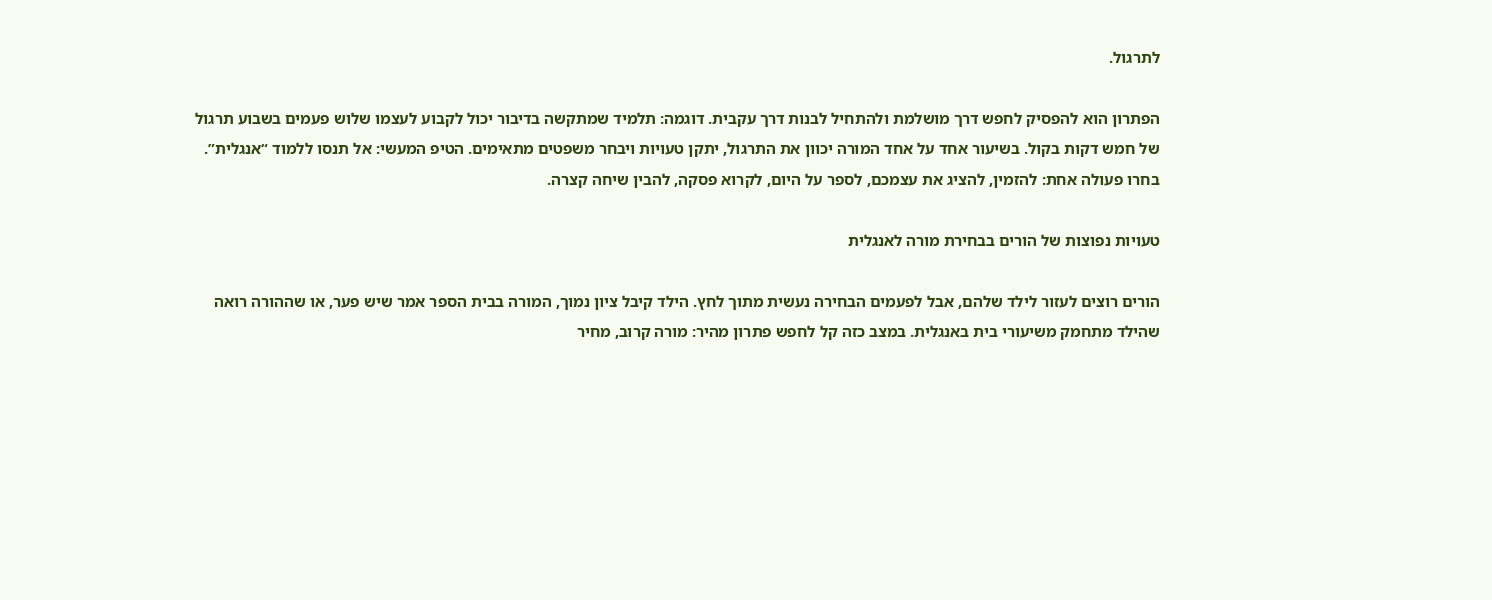לתרגול.

הפתרון הוא להפסיק לחפש דרך מושלמת ולהתחיל לבנות דרך עקבית. דוגמה: תלמיד שמתקשה בדיבור יכול לקבוע לעצמו שלוש פעמים בשבוע תרגול של חמש דקות בקול. בשיעור אחד על אחד המורה יכוון את התרגול, יתקן טעויות ויבחר משפטים מתאימים. הטיפ המעשי: אל תנסו ללמוד “אנגלית”. בחרו פעולה אחת: להזמין, להציג את עצמכם, לספר על היום, לקרוא פסקה, להבין שיחה קצרה.

טעויות נפוצות של הורים בבחירת מורה לאנגלית

הורים רוצים לעזור לילד שלהם, אבל לפעמים הבחירה נעשית מתוך לחץ. הילד קיבל ציון נמוך, המורה בבית הספר אמר שיש פער, או שההורה רואה שהילד מתחמק משיעורי בית באנגלית. במצב כזה קל לחפש פתרון מהיר: מורה קרוב, מחיר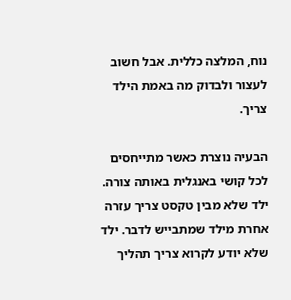נוח, המלצה כללית. אבל חשוב לעצור ולבדוק מה באמת הילד צריך.

הבעיה נוצרת כאשר מתייחסים לכל קושי באנגלית באותה צורה. ילד שלא מבין טקסט צריך עזרה אחרת מילד שמתבייש לדבר. ילד שלא יודע לקרוא צריך תהליך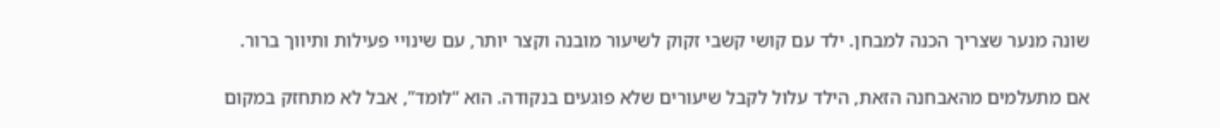שונה מנער שצריך הכנה למבחן. ילד עם קושי קשבי זקוק לשיעור מובנה וקצר יותר, עם שינויי פעילות ותיווך ברור.

אם מתעלמים מהאבחנה הזאת, הילד עלול לקבל שיעורים שלא פוגעים בנקודה. הוא “לומד”, אבל לא מתחזק במקום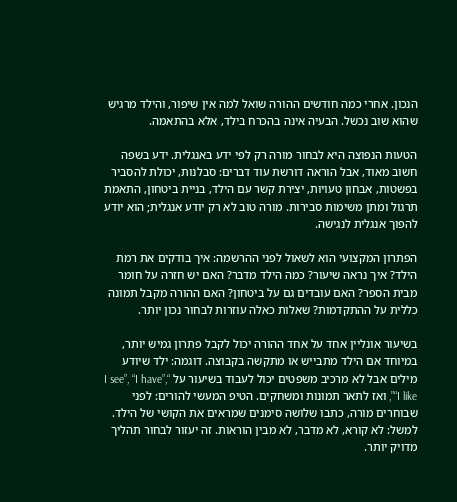הנכון. אחרי כמה חודשים ההורה שואל למה אין שיפור, והילד מרגיש שהוא שוב נכשל. הבעיה אינה בהכרח בילד, אלא בהתאמה.

הטעות הנפוצה היא לבחור מורה רק לפי ידע באנגלית. ידע בשפה חשוב מאוד, אבל הוראה דורשת עוד דברים: סבלנות, יכולת להסביר בפשטות, אבחון טעויות, יצירת קשר עם הילד, בניית ביטחון, התאמת תרגול ומתן משימות סבירות. מורה טוב לא רק יודע אנגלית; הוא יודע להפוך אנגלית לנגישה.

הפתרון המקצועי הוא לשאול לפני ההרשמה: איך בודקים את רמת הילד? איך נראה שיעור? כמה הילד מדבר? האם יש חזרה על חומר מבית הספר? האם עובדים גם על ביטחון? האם ההורה מקבל תמונה כללית על ההתקדמות? שאלות כאלה עוזרות לבחור נכון יותר.

בשיעור אונליין אחד על אחד ההורה יכול לקבל פתרון גמיש יותר, במיוחד אם הילד מתבייש או מתקשה בקבוצה. דוגמה: ילד שיודע מילים אבל לא מרכיב משפטים יכול לעבוד בשיעור על “I see”, “I have”, “I like”, ואז לתאר תמונות ומשחקים. הטיפ המעשי להורים: לפני שבוחרים מורה, כתבו שלושה סימנים שמראים את הקושי של הילד. למשל: לא קורא, לא מדבר, לא מבין הוראות. זה יעזור לבחור תהליך מדויק יותר.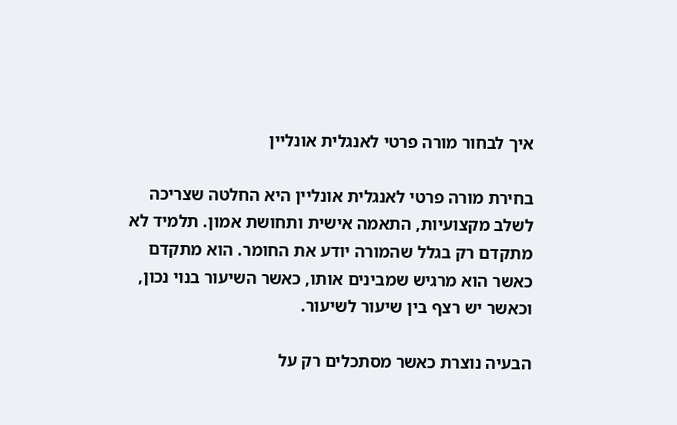איך לבחור מורה פרטי לאנגלית אונליין

בחירת מורה פרטי לאנגלית אונליין היא החלטה שצריכה לשלב מקצועיות, התאמה אישית ותחושת אמון. תלמיד לא מתקדם רק בגלל שהמורה יודע את החומר. הוא מתקדם כאשר הוא מרגיש שמבינים אותו, כאשר השיעור בנוי נכון, וכאשר יש רצף בין שיעור לשיעור.

הבעיה נוצרת כאשר מסתכלים רק על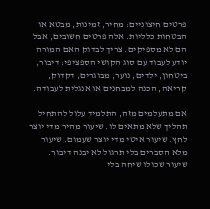פרטים חיצוניים: מחיר, זמינות, מבטא או הבטחות כלליות. אלה פרטים חשובים, אבל הם לא מספיקים. צריך לבדוק האם המורה יודע לעבוד עם סוג הקושי הספציפי: דיבור, ביטחון, ילדים, נוער, מבוגרים, דקדוק, קריאה, הכנה למבחנים או אנגלית לעבודה.

אם מתעלמים מזה, התלמיד עלול להתחיל תהליך שלא מתאים לו. שיעור מהיר מדי יוצר לחץ. שיעור איטי מדי יוצר שעמום. שיעור מלא הסברים בלי תרגול לא יבנה דיבור. שיעור שכולו שיחה בלי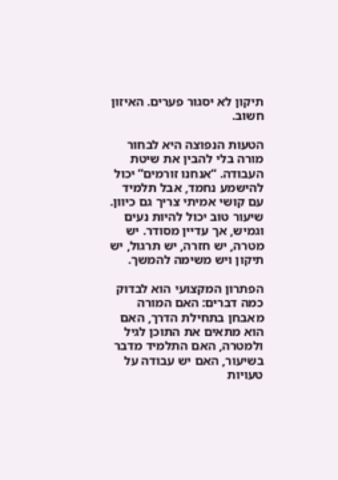תיקון לא יסגור פערים. האיזון חשוב.

הטעות הנפוצה היא לבחור מורה בלי להבין את שיטת העבודה. “אנחנו זורמים” יכול להישמע נחמד, אבל תלמיד עם קושי אמיתי צריך גם כיוון. שיעור טוב יכול להיות נעים וגמיש, אך עדיין מסודר. יש מטרה, יש חזרה, יש תרגול, יש תיקון ויש משימה להמשך.

הפתרון המקצועי הוא לבדוק כמה דברים: האם המורה מאבחן בתחילת הדרך, האם הוא מתאים את התוכן לגיל ולמטרה, האם התלמיד מדבר בשיעור, האם יש עבודה על טעויות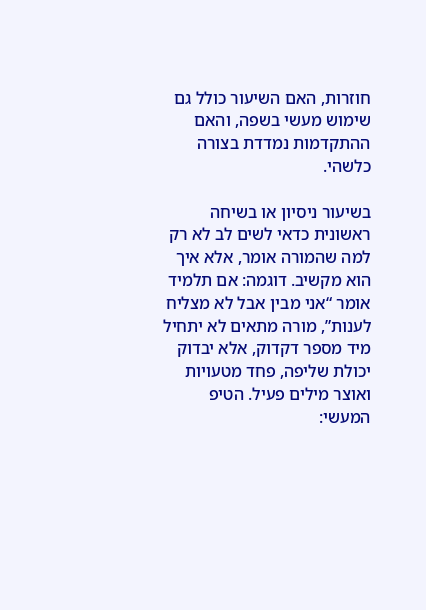חוזרות, האם השיעור כולל גם שימוש מעשי בשפה, והאם ההתקדמות נמדדת בצורה כלשהי.

בשיעור ניסיון או בשיחה ראשונית כדאי לשים לב לא רק למה שהמורה אומר, אלא איך הוא מקשיב. דוגמה: אם תלמיד אומר “אני מבין אבל לא מצליח לענות”, מורה מתאים לא יתחיל מיד מספר דקדוק, אלא יבדוק יכולת שליפה, פחד מטעויות ואוצר מילים פעיל. הטיפ המעשי: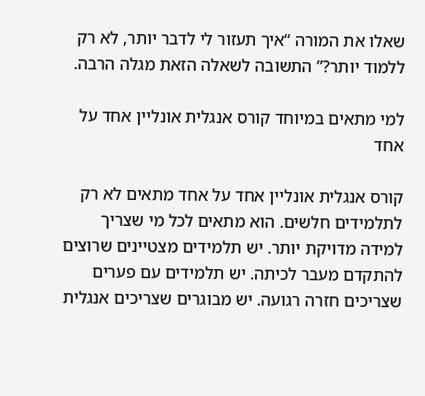שאלו את המורה “איך תעזור לי לדבר יותר, לא רק ללמוד יותר?” התשובה לשאלה הזאת מגלה הרבה.

למי מתאים במיוחד קורס אנגלית אונליין אחד על אחד

קורס אנגלית אונליין אחד על אחד מתאים לא רק לתלמידים חלשים. הוא מתאים לכל מי שצריך למידה מדויקת יותר. יש תלמידים מצטיינים שרוצים להתקדם מעבר לכיתה. יש תלמידים עם פערים שצריכים חזרה רגועה. יש מבוגרים שצריכים אנגלית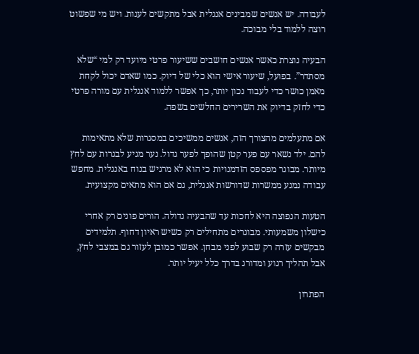לעבודה. יש אנשים שמבינים אנגלית אבל מתקשים לענות. ויש מי שפשוט רוצה ללמוד בלי מבוכה.

הבעיה נוצרת כאשר אנשים חושבים ששיעור פרטי מיועד רק למי “שלא מסתדר”. בפועל, שיעור אישי הוא כלי של דיוק. כמו שאדם יכול לקחת מאמן כושר כדי לעבוד נכון יותר, כך אפשר ללמוד אנגלית עם מורה פרטי כדי לחזק בדיוק את השרירים החלשים בשפה.

אם מתעלמים מהצורך הזה, אנשים ממשיכים במסגרות שלא מתאימות להם. ילד נשאר עם פער קטן שהופך לפער גדול. נער מגיע לבגרות עם לחץ מיותר. מבוגר מפספס הזדמנויות כי הוא לא מרגיש בנוח באנגלית. מחפש עבודה נמנע ממשרות שדורשות אנגלית, גם אם הוא מתאים מקצועית.

הטעות הנפוצה היא לחכות עד שהבעיה גדולה. הורים פונים רק אחרי כישלון משמעותי. מבוגרים מתחילים רק כשיש ראיון דחוף. תלמידים מבקשים עזרה רק שבוע לפני מבחן. אפשר כמובן לעזור גם במצבי לחץ, אבל תהליך רגוע ומדורג בדרך כלל יעיל יותר.

הפתרון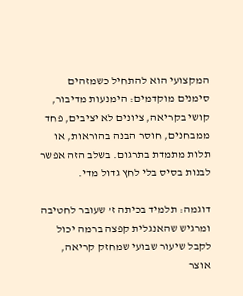המקצועי הוא להתחיל כשמזהים סימנים מוקדמים: הימנעות מדיבור, קושי בקריאה, ציונים לא יציבים, פחד ממבחנים, חוסר הבנה בהוראות, או תלות מתמדת בתרגום. בשלב הזה אפשר לבנות בסיס בלי לחץ גדול מדי.

דוגמה: תלמיד בכיתה ז’ שעובר לחטיבה ומרגיש שהאנגלית קפצה ברמה יכול לקבל שיעור שבועי שמחזק קריאה, אוצר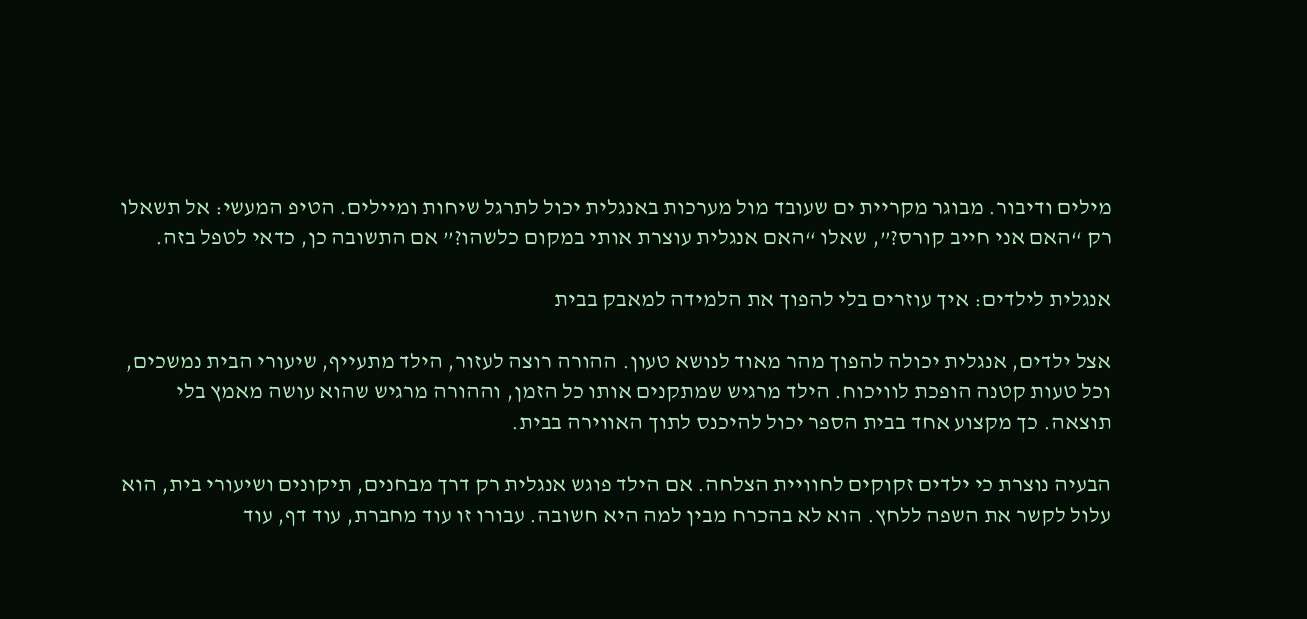מילים ודיבור. מבוגר מקריית ים שעובד מול מערכות באנגלית יכול לתרגל שיחות ומיילים. הטיפ המעשי: אל תשאלו רק “האם אני חייב קורס?”, שאלו “האם אנגלית עוצרת אותי במקום כלשהו?” אם התשובה כן, כדאי לטפל בזה.

אנגלית לילדים: איך עוזרים בלי להפוך את הלמידה למאבק בבית

אצל ילדים, אנגלית יכולה להפוך מהר מאוד לנושא טעון. ההורה רוצה לעזור, הילד מתעייף, שיעורי הבית נמשכים, וכל טעות קטנה הופכת לוויכוח. הילד מרגיש שמתקנים אותו כל הזמן, וההורה מרגיש שהוא עושה מאמץ בלי תוצאה. כך מקצוע אחד בבית הספר יכול להיכנס לתוך האווירה בבית.

הבעיה נוצרת כי ילדים זקוקים לחוויית הצלחה. אם הילד פוגש אנגלית רק דרך מבחנים, תיקונים ושיעורי בית, הוא עלול לקשר את השפה ללחץ. הוא לא בהכרח מבין למה היא חשובה. עבורו זו עוד מחברת, עוד דף, עוד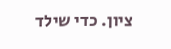ציון. כדי שילד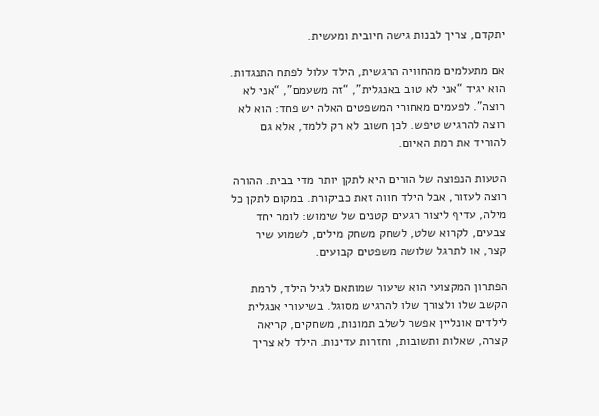יתקדם, צריך לבנות גישה חיובית ומעשית.

אם מתעלמים מהחוויה הרגשית, הילד עלול לפתח התנגדות. הוא יגיד “אני לא טוב באנגלית”, “זה משעמם”, “אני לא רוצה”. לפעמים מאחורי המשפטים האלה יש פחד: הוא לא רוצה להרגיש טיפש. לכן חשוב לא רק ללמד, אלא גם להוריד את רמת האיום.

הטעות הנפוצה של הורים היא לתקן יותר מדי בבית. ההורה רוצה לעזור, אבל הילד חווה זאת כביקורת. במקום לתקן כל מילה, עדיף ליצור רגעים קטנים של שימוש: לומר יחד צבעים, לקרוא שלט, לשחק משחק מילים, לשמוע שיר קצר, או לתרגל שלושה משפטים קבועים.

הפתרון המקצועי הוא שיעור שמותאם לגיל הילד, לרמת הקשב שלו ולצורך שלו להרגיש מסוגל. בשיעורי אנגלית לילדים אונליין אפשר לשלב תמונות, משחקים, קריאה קצרה, שאלות ותשובות, וחזרות עדינות. הילד לא צריך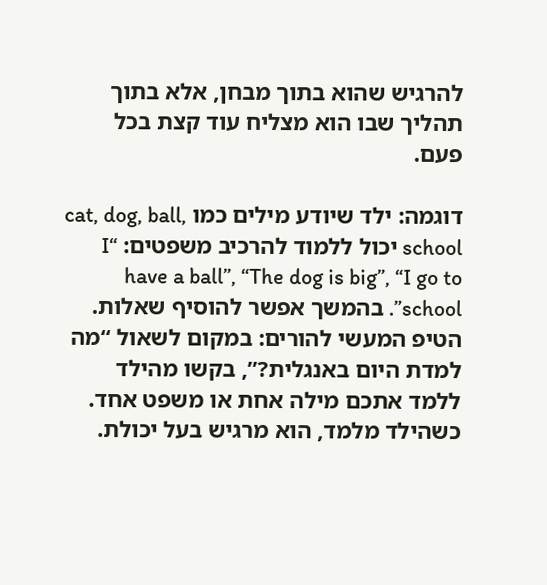להרגיש שהוא בתוך מבחן, אלא בתוך תהליך שבו הוא מצליח עוד קצת בכל פעם.

דוגמה: ילד שיודע מילים כמו cat, dog, ball, school יכול ללמוד להרכיב משפטים: “I have a ball”, “The dog is big”, “I go to school”. בהמשך אפשר להוסיף שאלות. הטיפ המעשי להורים: במקום לשאול “מה למדת היום באנגלית?”, בקשו מהילד ללמד אתכם מילה אחת או משפט אחד. כשהילד מלמד, הוא מרגיש בעל יכולת.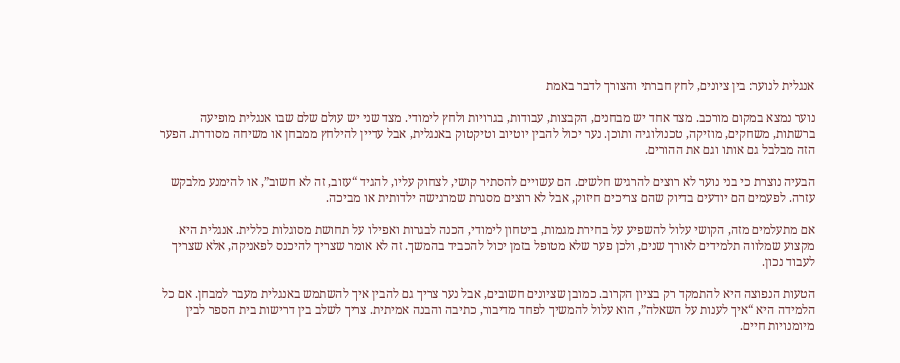אנגלית לנוער: בין ציונים, לחץ חברתי והצורך לדבר באמת

נוער נמצא במקום מורכב. מצד אחד יש מבחנים, הקבצות, עבודות, בגרויות ולחץ לימודי. מצד שני יש עולם שלם שבו אנגלית מופיעה ברשתות, משחקים, מוזיקה, טכנולוגיה ותוכן. נער יכול להבין יוטיוב וטיקטוק באנגלית, אבל עדיין להילחץ ממבחן או משיחה מסודרת. הפער הזה מבלבל גם אותו וגם את ההורים.

הבעיה נוצרת כי בני נוער לא רוצים להרגיש חלשים. הם עשויים להסתיר קושי, לצחוק עליו, להגיד “עזוב, זה לא חשוב”, או להימנע מלבקש עזרה. לפעמים הם יודעים בדיוק שהם צריכים חיזוק, אבל לא רוצים מסגרת שמרגישה ילדותית או מביכה.

אם מתעלמים מזה, הקושי עלול להשפיע על בחירת מגמות, ביטחון לימודי, הכנה לבגרות ואפילו על תחושת מסוגלות כללית. אנגלית היא מקצוע שמלווה תלמידים לאורך שנים, ולכן פער שלא מטופל בזמן יכול להכביד בהמשך. זה לא אומר שצריך להיכנס לפאניקה, אלא שצריך לעבוד נכון.

הטעות הנפוצה היא להתמקד רק בציון הקרוב. כמובן שציונים חשובים, אבל נער צריך גם להבין איך להשתמש באנגלית מעבר למבחן. אם כל הלמידה היא “איך לענות על השאלה”, הוא עלול להמשיך לפחד מדיבור, כתיבה והבנה אמיתית. צריך לשלב בין דרישות בית הספר לבין מיומנויות חיים.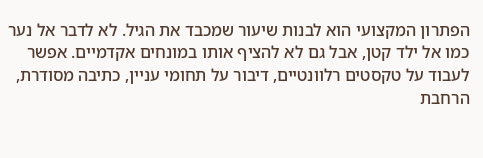הפתרון המקצועי הוא לבנות שיעור שמכבד את הגיל. לא לדבר אל נער כמו אל ילד קטן, אבל גם לא להציף אותו במונחים אקדמיים. אפשר לעבוד על טקסטים רלוונטיים, דיבור על תחומי עניין, כתיבה מסודרת, הרחבת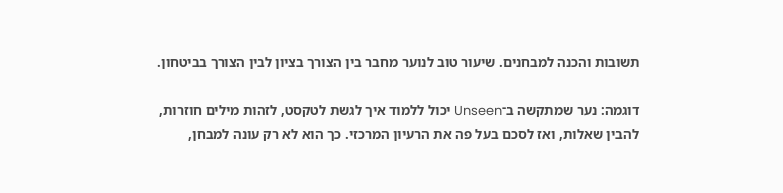תשובות והכנה למבחנים. שיעור טוב לנוער מחבר בין הצורך בציון לבין הצורך בביטחון.

דוגמה: נער שמתקשה ב־Unseen יכול ללמוד איך לגשת לטקסט, לזהות מילים חוזרות, להבין שאלות, ואז לסכם בעל פה את הרעיון המרכזי. כך הוא לא רק עונה למבחן,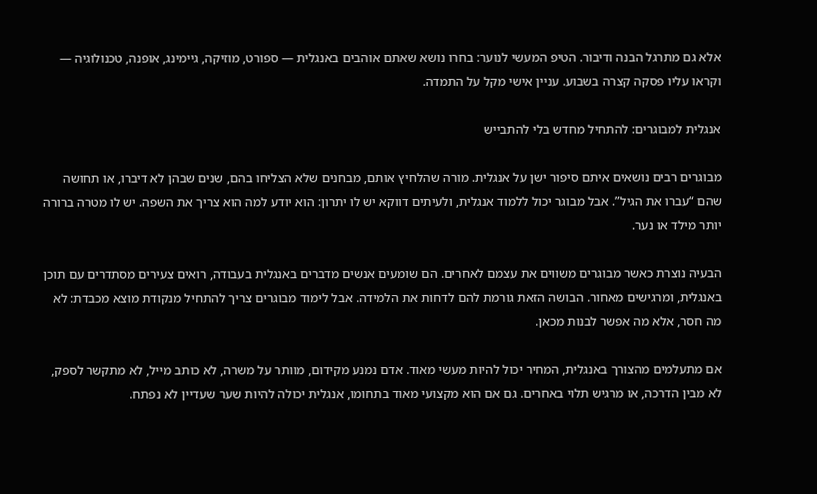אלא גם מתרגל הבנה ודיבור. הטיפ המעשי לנוער: בחרו נושא שאתם אוהבים באנגלית — ספורט, מוזיקה, גיימינג, אופנה, טכנולוגיה — וקראו עליו פסקה קצרה בשבוע. עניין אישי מקל על התמדה.

אנגלית למבוגרים: להתחיל מחדש בלי להתבייש

מבוגרים רבים נושאים איתם סיפור ישן על אנגלית. מורה שהלחיץ אותם, מבחנים שלא הצליחו בהם, שנים שבהן לא דיברו, או תחושה שהם “עברו את הגיל”. אבל מבוגר יכול ללמוד אנגלית, ולעיתים דווקא יש לו יתרון: הוא יודע למה הוא צריך את השפה. יש לו מטרה ברורה יותר מילד או נער.

הבעיה נוצרת כאשר מבוגרים משווים את עצמם לאחרים. הם שומעים אנשים מדברים באנגלית בעבודה, רואים צעירים מסתדרים עם תוכן באנגלית, ומרגישים מאחור. הבושה הזאת גורמת להם לדחות את הלמידה. אבל לימוד מבוגרים צריך להתחיל מנקודת מוצא מכבדת: לא מה חסר, אלא מה אפשר לבנות מכאן.

אם מתעלמים מהצורך באנגלית, המחיר יכול להיות מעשי מאוד. אדם נמנע מקידום, מוותר על משרה, לא כותב מייל, לא מתקשר לספק, לא מבין הדרכה, או מרגיש תלוי באחרים. גם אם הוא מקצועי מאוד בתחומו, אנגלית יכולה להיות שער שעדיין לא נפתח.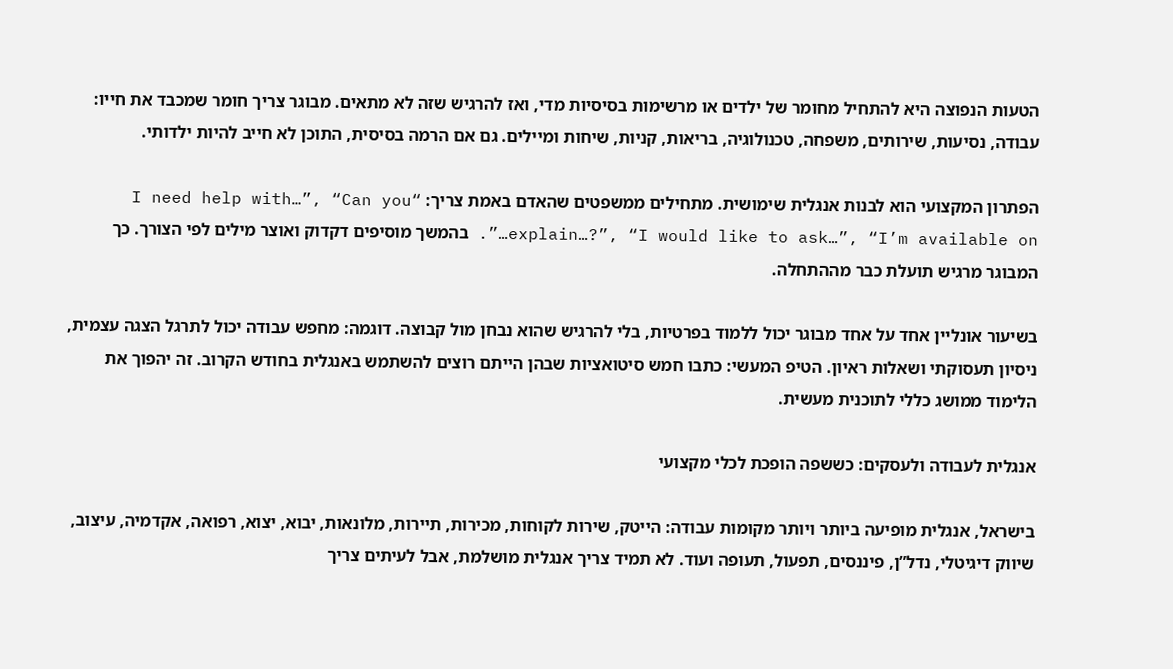הטעות הנפוצה היא להתחיל מחומר של ילדים או מרשימות בסיסיות מדי, ואז להרגיש שזה לא מתאים. מבוגר צריך חומר שמכבד את חייו: עבודה, נסיעות, שירותים, משפחה, טכנולוגיה, בריאות, קניות, שיחות ומיילים. גם אם הרמה בסיסית, התוכן לא חייב להיות ילדותי.

הפתרון המקצועי הוא לבנות אנגלית שימושית. מתחילים ממשפטים שהאדם באמת צריך: “I need help with…”, “Can you explain…?”, “I would like to ask…”, “I’m available on…”. בהמשך מוסיפים דקדוק ואוצר מילים לפי הצורך. כך המבוגר מרגיש תועלת כבר מההתחלה.

בשיעור אונליין אחד על אחד מבוגר יכול ללמוד בפרטיות, בלי להרגיש שהוא נבחן מול קבוצה. דוגמה: מחפש עבודה יכול לתרגל הצגה עצמית, ניסיון תעסוקתי ושאלות ראיון. הטיפ המעשי: כתבו חמש סיטואציות שבהן הייתם רוצים להשתמש באנגלית בחודש הקרוב. זה יהפוך את הלימוד ממושג כללי לתוכנית מעשית.

אנגלית לעבודה ולעסקים: כששפה הופכת לכלי מקצועי

בישראל, אנגלית מופיעה ביותר ויותר מקומות עבודה: הייטק, שירות לקוחות, מכירות, תיירות, מלונאות, יבוא, יצוא, רפואה, אקדמיה, עיצוב, שיווק דיגיטלי, נדל”ן, פיננסים, תפעול, תעופה ועוד. לא תמיד צריך אנגלית מושלמת, אבל לעיתים צריך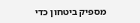מספיק ביטחון כדי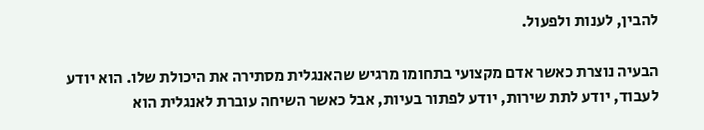להבין, לענות ולפעול.

הבעיה נוצרת כאשר אדם מקצועי בתחומו מרגיש שהאנגלית מסתירה את היכולת שלו. הוא יודע לעבוד, יודע לתת שירות, יודע לפתור בעיות, אבל כאשר השיחה עוברת לאנגלית הוא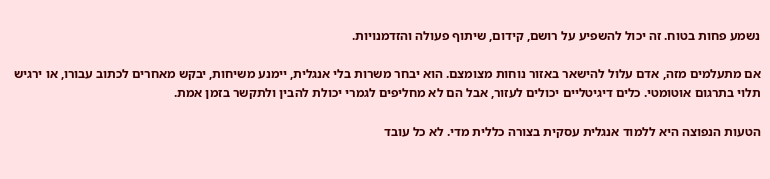נשמע פחות בטוח. זה יכול להשפיע על רושם, קידום, שיתוף פעולה והזדמנויות.

אם מתעלמים מזה, אדם עלול להישאר באזור נוחות מצומצם. הוא יבחר משרות בלי אנגלית, יימנע משיחות, יבקש מאחרים לכתוב עבורו, או ירגיש תלוי בתרגום אוטומטי. כלים דיגיטליים יכולים לעזור, אבל הם לא מחליפים לגמרי יכולת להבין ולתקשר בזמן אמת.

הטעות הנפוצה היא ללמוד אנגלית עסקית בצורה כללית מדי. לא כל עובד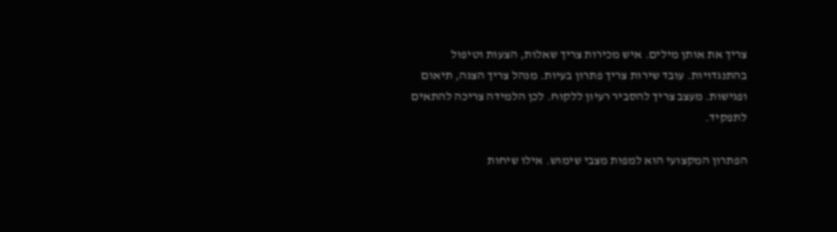צריך את אותן מילים. איש מכירות צריך שאלות, הצעות וטיפול בהתנגדויות. עובד שירות צריך פתרון בעיות. מנהל צריך הצגה, תיאום ופגישות. מעצב צריך להסביר רעיון ללקוח. לכן הלמידה צריכה להתאים לתפקיד.

הפתרון המקצועי הוא למפות מצבי שימוש. אילו שיחות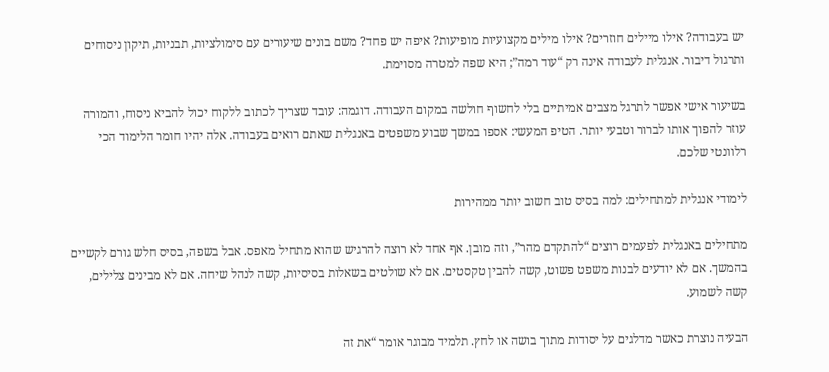יש בעבודה? אילו מיילים חוזרים? אילו מילים מקצועיות מופיעות? איפה יש פחד? משם בונים שיעורים עם סימולציות, תבניות, תיקון ניסוחים ותרגול דיבור. אנגלית לעבודה אינה רק “עוד רמה”; היא שפה למטרה מסוימת.

בשיעור אישי אפשר לתרגל מצבים אמיתיים בלי לחשוף חולשה במקום העבודה. דוגמה: עובד שצריך לכתוב ללקוח יכול להביא ניסוח, והמורה עוזר להפוך אותו לברור וטבעי יותר. הטיפ המעשי: אספו במשך שבוע משפטים באנגלית שאתם רואים בעבודה. אלה יהיו חומר הלימוד הכי רלוונטי שלכם.

לימודי אנגלית למתחילים: למה בסיס טוב חשוב יותר ממהירות

מתחילים באנגלית לפעמים רוצים “להתקדם מהר”, וזה מובן. אף אחד לא רוצה להרגיש שהוא מתחיל מאפס. אבל בשפה, בסיס חלש גורם לקשיים בהמשך. אם לא יודעים לבנות משפט פשוט, קשה להבין טקסטים. אם לא שולטים בשאלות בסיסיות, קשה לנהל שיחה. אם לא מבינים צלילים, קשה לשמוע.

הבעיה נוצרת כאשר מדלגים על יסודות מתוך בושה או לחץ. תלמיד מבוגר אומר “את זה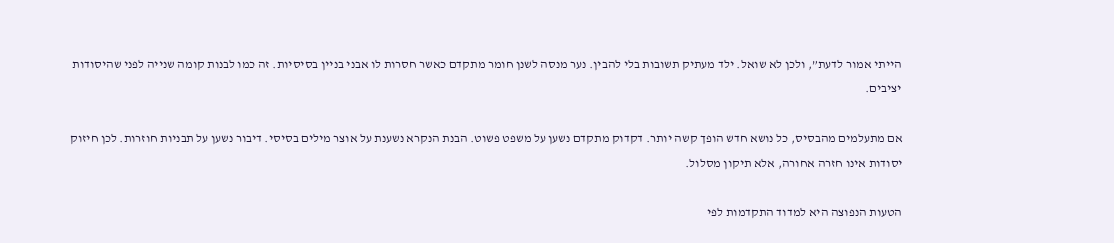הייתי אמור לדעת”, ולכן לא שואל. ילד מעתיק תשובות בלי להבין. נער מנסה לשנן חומר מתקדם כאשר חסרות לו אבני בניין בסיסיות. זה כמו לבנות קומה שנייה לפני שהיסודות יציבים.

אם מתעלמים מהבסיס, כל נושא חדש הופך קשה יותר. דקדוק מתקדם נשען על משפט פשוט. הבנת הנקרא נשענת על אוצר מילים בסיסי. דיבור נשען על תבניות חוזרות. לכן חיזוק יסודות אינו חזרה אחורה, אלא תיקון מסלול.

הטעות הנפוצה היא למדוד התקדמות לפי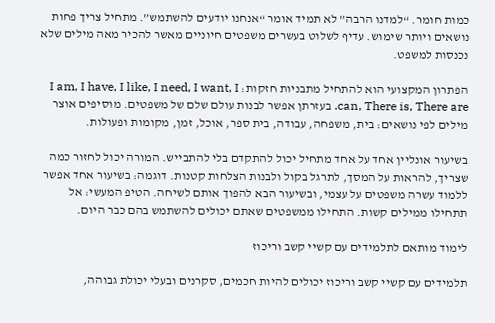כמות חומר. “למדנו הרבה” לא תמיד אומר “אנחנו יודעים להשתמש”. מתחיל צריך פחות נושאים ויותר שימוש. עדיף לשלוט בעשרים משפטים חיוניים מאשר להכיר מאה מילים שלא נכנסות למשפט.

הפתרון המקצועי הוא להתחיל מתבניות חזקות: I am, I have, I like, I need, I want, I can, There is, There are. בעזרתן אפשר לבנות עולם שלם של משפטים. מוסיפים אוצר מילים לפי נושאים: בית, משפחה, עבודה, בית ספר, אוכל, זמן, מקומות ופעולות.

בשיעור אונליין אחד על אחד מתחיל יכול להתקדם בלי להתבייש. המורה יכול לחזור כמה שצריך, להראות על המסך, לתרגל בקול ולבנות הצלחות קטנות. דוגמה: בשיעור אחד אפשר ללמוד עשרה משפטים על עצמי, ובשיעור הבא להפוך אותם לשיחה. הטיפ המעשי: אל תתחילו ממילים קשות. התחילו ממשפטים שאתם יכולים להשתמש בהם כבר היום.

לימוד מותאם לתלמידים עם קשיי קשב וריכוז

תלמידים עם קשיי קשב וריכוז יכולים להיות חכמים, סקרנים ובעלי יכולת גבוהה,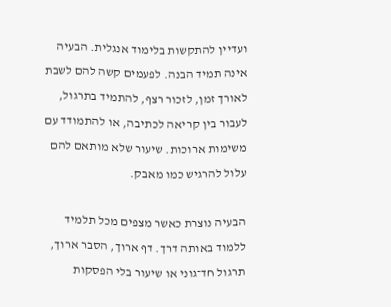ועדיין להתקשות בלימוד אנגלית. הבעיה אינה תמיד הבנה. לפעמים קשה להם לשבת לאורך זמן, לזכור רצף, להתמיד בתרגול, לעבור בין קריאה לכתיבה, או להתמודד עם משימות ארוכות. שיעור שלא מותאם להם עלול להרגיש כמו מאבק.

הבעיה נוצרת כאשר מצפים מכל תלמיד ללמוד באותה דרך. דף ארוך, הסבר ארוך, תרגול חד־גוני או שיעור בלי הפסקות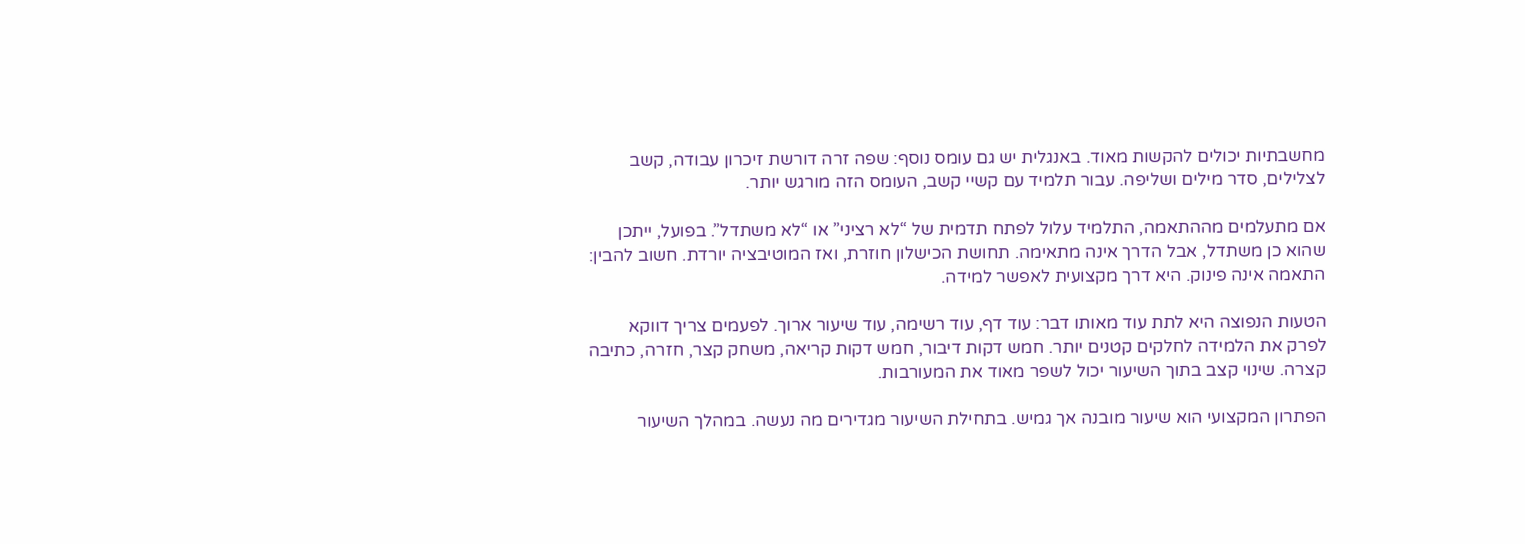מחשבתיות יכולים להקשות מאוד. באנגלית יש גם עומס נוסף: שפה זרה דורשת זיכרון עבודה, קשב לצלילים, סדר מילים ושליפה. עבור תלמיד עם קשיי קשב, העומס הזה מורגש יותר.

אם מתעלמים מההתאמה, התלמיד עלול לפתח תדמית של “לא רציני” או “לא משתדל”. בפועל, ייתכן שהוא כן משתדל, אבל הדרך אינה מתאימה. תחושת הכישלון חוזרת, ואז המוטיבציה יורדת. חשוב להבין: התאמה אינה פינוק. היא דרך מקצועית לאפשר למידה.

הטעות הנפוצה היא לתת עוד מאותו דבר: עוד דף, עוד רשימה, עוד שיעור ארוך. לפעמים צריך דווקא לפרק את הלמידה לחלקים קטנים יותר. חמש דקות דיבור, חמש דקות קריאה, משחק קצר, חזרה, כתיבה קצרה. שינוי קצב בתוך השיעור יכול לשפר מאוד את המעורבות.

הפתרון המקצועי הוא שיעור מובנה אך גמיש. בתחילת השיעור מגדירים מה נעשה. במהלך השיעור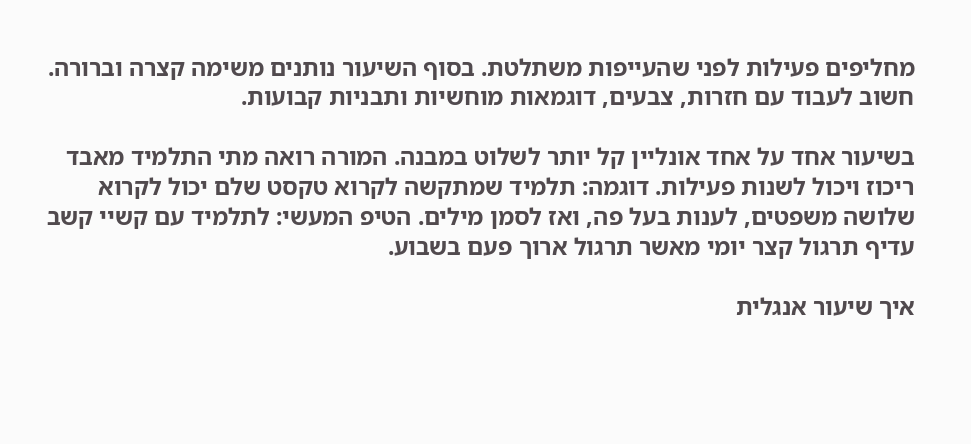מחליפים פעילות לפני שהעייפות משתלטת. בסוף השיעור נותנים משימה קצרה וברורה. חשוב לעבוד עם חזרות, צבעים, דוגמאות מוחשיות ותבניות קבועות.

בשיעור אחד על אחד אונליין קל יותר לשלוט במבנה. המורה רואה מתי התלמיד מאבד ריכוז ויכול לשנות פעילות. דוגמה: תלמיד שמתקשה לקרוא טקסט שלם יכול לקרוא שלושה משפטים, לענות בעל פה, ואז לסמן מילים. הטיפ המעשי: לתלמיד עם קשיי קשב עדיף תרגול קצר יומי מאשר תרגול ארוך פעם בשבוע.

איך שיעור אנגלית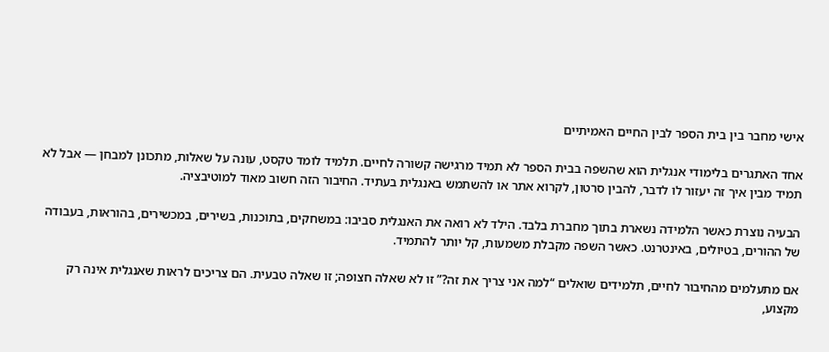אישי מחבר בין בית הספר לבין החיים האמיתיים

אחד האתגרים בלימודי אנגלית הוא שהשפה בבית הספר לא תמיד מרגישה קשורה לחיים. תלמיד לומד טקסט, עונה על שאלות, מתכונן למבחן — אבל לא תמיד מבין איך זה יעזור לו לדבר, להבין סרטון, לקרוא אתר או להשתמש באנגלית בעתיד. החיבור הזה חשוב מאוד למוטיבציה.

הבעיה נוצרת כאשר הלמידה נשארת בתוך מחברת בלבד. הילד לא רואה את האנגלית סביבו: במשחקים, בתוכנות, בשירים, במכשירים, בהוראות, בעבודה של ההורים, בטיולים, באינטרנט. כאשר השפה מקבלת משמעות, קל יותר להתמיד.

אם מתעלמים מהחיבור לחיים, תלמידים שואלים “למה אני צריך את זה?” זו לא שאלה חצופה; זו שאלה טבעית. הם צריכים לראות שאנגלית אינה רק מקצוע,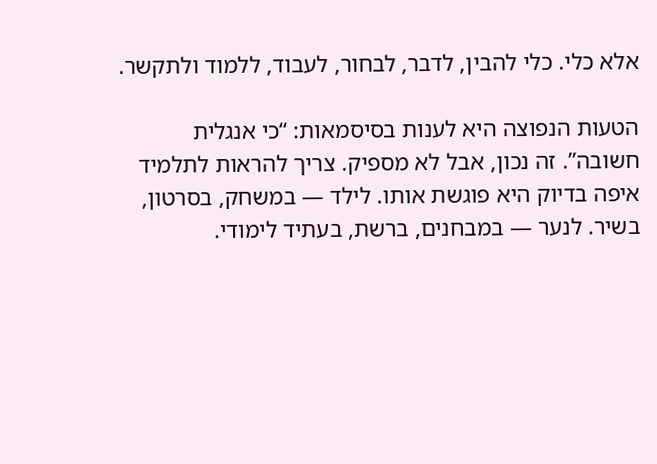אלא כלי. כלי להבין, לדבר, לבחור, לעבוד, ללמוד ולתקשר.

הטעות הנפוצה היא לענות בסיסמאות: “כי אנגלית חשובה”. זה נכון, אבל לא מספיק. צריך להראות לתלמיד איפה בדיוק היא פוגשת אותו. לילד — במשחק, בסרטון, בשיר. לנער — במבחנים, ברשת, בעתיד לימודי.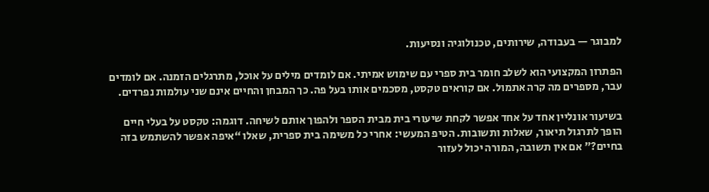למבוגר — בעבודה, שירותים, טכנולוגיה ונסיעות.

הפתרון המקצועי הוא לשלב חומר בית ספרי עם שימוש אמיתי. אם לומדים מילים על אוכל, מתרגלים הזמנה. אם לומדים עבר, מספרים מה קרה אתמול. אם קוראים טקסט, מסכמים אותו בעל פה. כך המבחן והחיים אינם שני עולמות נפרדים.

בשיעור אונליין אחד על אחד אפשר לקחת שיעורי בית מבית הספר ולהפוך אותם לשיחה. דוגמה: טקסט על בעלי חיים הופך לתרגול תיאור, שאלות ותשובות. הטיפ המעשי: אחרי כל משימה בית ספרית, שאלו “איפה אפשר להשתמש בזה בחיים?” אם אין תשובה, המורה יכול לעזור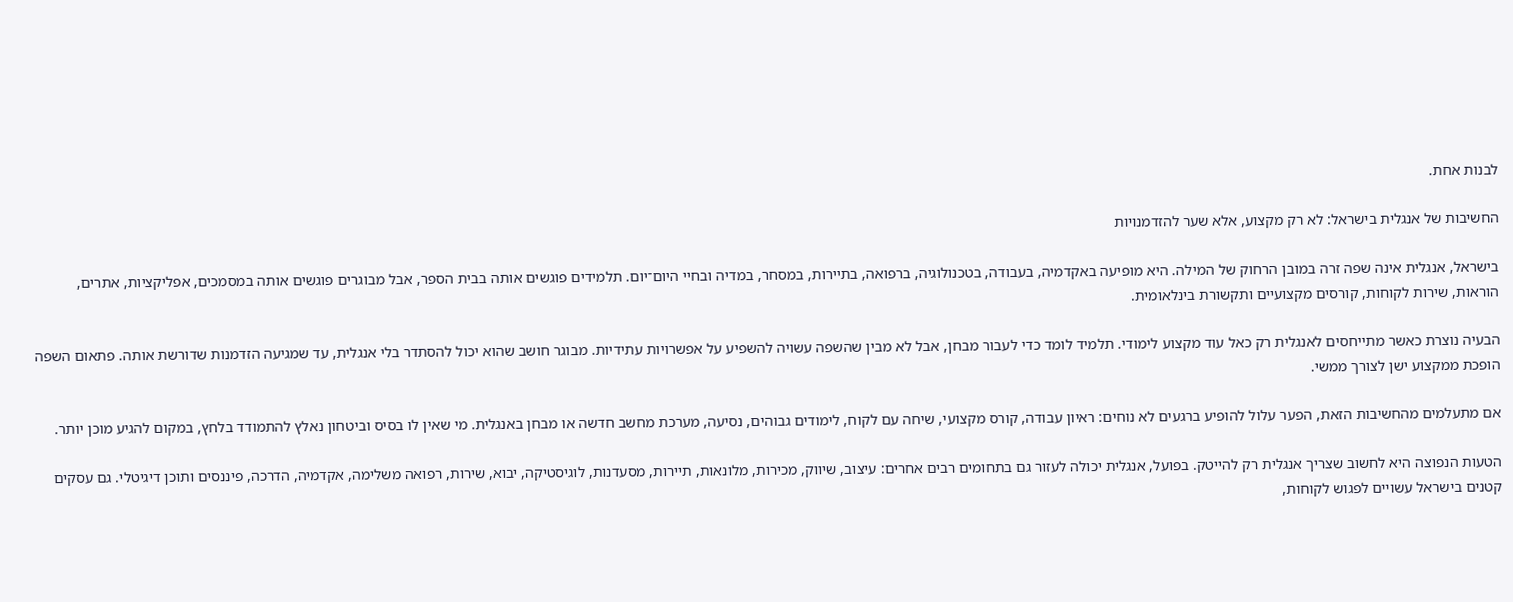לבנות אחת.

החשיבות של אנגלית בישראל: לא רק מקצוע, אלא שער להזדמנויות

בישראל, אנגלית אינה שפה זרה במובן הרחוק של המילה. היא מופיעה באקדמיה, בעבודה, בטכנולוגיה, ברפואה, בתיירות, במסחר, במדיה ובחיי היום־יום. תלמידים פוגשים אותה בבית הספר, אבל מבוגרים פוגשים אותה במסמכים, אפליקציות, אתרים, הוראות, שירות לקוחות, קורסים מקצועיים ותקשורת בינלאומית.

הבעיה נוצרת כאשר מתייחסים לאנגלית רק כאל עוד מקצוע לימודי. תלמיד לומד כדי לעבור מבחן, אבל לא מבין שהשפה עשויה להשפיע על אפשרויות עתידיות. מבוגר חושב שהוא יכול להסתדר בלי אנגלית, עד שמגיעה הזדמנות שדורשת אותה. פתאום השפה הופכת ממקצוע ישן לצורך ממשי.

אם מתעלמים מהחשיבות הזאת, הפער עלול להופיע ברגעים לא נוחים: ראיון עבודה, קורס מקצועי, שיחה עם לקוח, לימודים גבוהים, נסיעה, מערכת מחשב חדשה או מבחן באנגלית. מי שאין לו בסיס וביטחון נאלץ להתמודד בלחץ, במקום להגיע מוכן יותר.

הטעות הנפוצה היא לחשוב שצריך אנגלית רק להייטק. בפועל, אנגלית יכולה לעזור גם בתחומים רבים אחרים: עיצוב, שיווק, מכירות, מלונאות, תיירות, מסעדנות, לוגיסטיקה, יבוא, שירות, רפואה משלימה, אקדמיה, הדרכה, פיננסים ותוכן דיגיטלי. גם עסקים קטנים בישראל עשויים לפגוש לקוחות,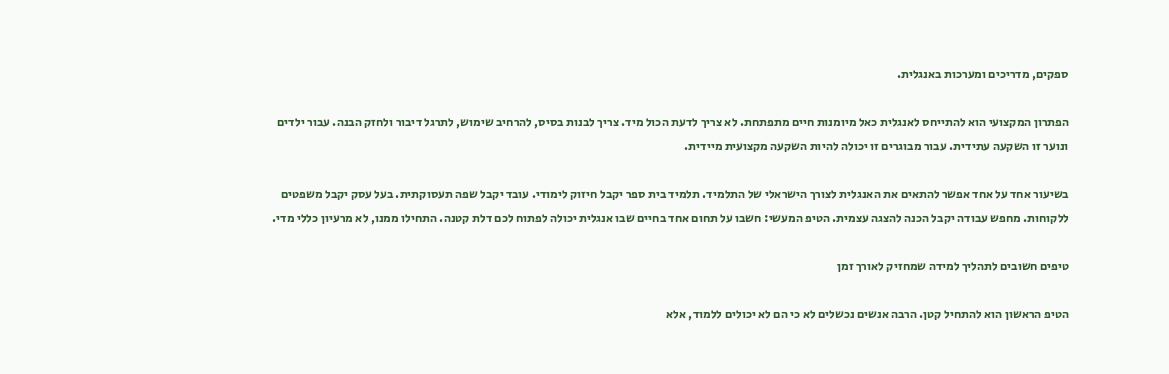ספקים, מדריכים ומערכות באנגלית.

הפתרון המקצועי הוא להתייחס לאנגלית כאל מיומנות חיים מתפתחת. לא צריך לדעת הכול מיד. צריך לבנות בסיס, להרחיב שימוש, לתרגל דיבור ולחזק הבנה. עבור ילדים ונוער זו השקעה עתידית. עבור מבוגרים זו יכולה להיות השקעה מקצועית מיידית.

בשיעור אחד על אחד אפשר להתאים את האנגלית לצורך הישראלי של התלמיד. תלמיד בית ספר יקבל חיזוק לימודי. עובד יקבל שפה תעסוקתית. בעל עסק יקבל משפטים ללקוחות. מחפש עבודה יקבל הכנה להצגה עצמית. הטיפ המעשי: חשבו על תחום אחד בחיים שבו אנגלית יכולה לפתוח לכם דלת קטנה. התחילו ממנו, לא מרעיון כללי מדי.

טיפים חשובים לתהליך למידה שמחזיק לאורך זמן

הטיפ הראשון הוא להתחיל קטן. הרבה אנשים נכשלים לא כי הם לא יכולים ללמוד, אלא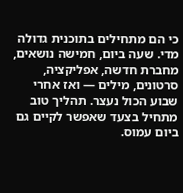כי הם מתחילים בתוכנית גדולה מדי. שעה ביום, חמישה נושאים, מחברת חדשה, אפליקציה, סרטונים, מילים — ואז אחרי שבוע הכול נעצר. תהליך טוב מתחיל בצעד שאפשר לקיים גם ביום עמוס.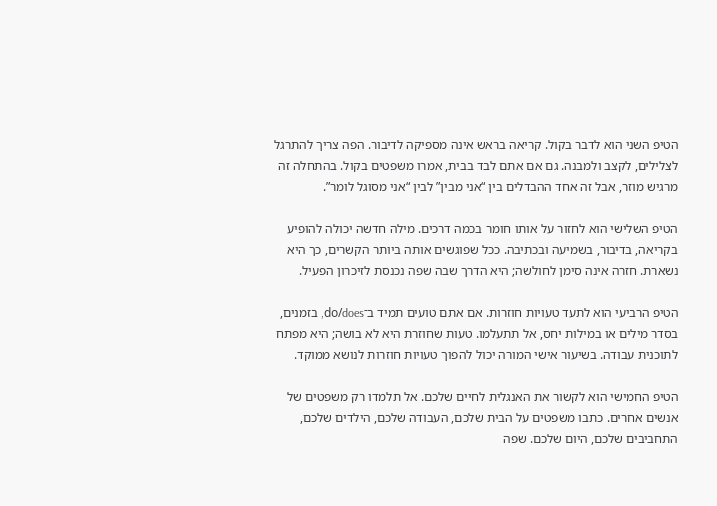הטיפ השני הוא לדבר בקול. קריאה בראש אינה מספיקה לדיבור. הפה צריך להתרגל לצלילים, לקצב ולמבנה. גם אם אתם לבד בבית, אמרו משפטים בקול. בהתחלה זה מרגיש מוזר, אבל זה אחד ההבדלים בין “אני מבין” לבין “אני מסוגל לומר”.

הטיפ השלישי הוא לחזור על אותו חומר בכמה דרכים. מילה חדשה יכולה להופיע בקריאה, בדיבור, בשמיעה ובכתיבה. ככל שפוגשים אותה ביותר הקשרים, כך היא נשארת. חזרה אינה סימן לחולשה; היא הדרך שבה שפה נכנסת לזיכרון הפעיל.

הטיפ הרביעי הוא לתעד טעויות חוזרות. אם אתם טועים תמיד ב־do/does, בזמנים, בסדר מילים או במילות יחס, אל תתעלמו. טעות שחוזרת היא לא בושה; היא מפתח לתוכנית עבודה. בשיעור אישי המורה יכול להפוך טעויות חוזרות לנושא ממוקד.

הטיפ החמישי הוא לקשור את האנגלית לחיים שלכם. אל תלמדו רק משפטים של אנשים אחרים. כתבו משפטים על הבית שלכם, העבודה שלכם, הילדים שלכם, התחביבים שלכם, היום שלכם. שפה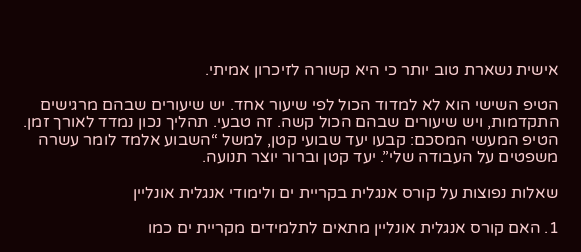אישית נשארת טוב יותר כי היא קשורה לזיכרון אמיתי.

הטיפ השישי הוא לא למדוד הכול לפי שיעור אחד. יש שיעורים שבהם מרגישים התקדמות, ויש שיעורים שבהם הכול קשה. זה טבעי. תהליך נכון נמדד לאורך זמן. הטיפ המעשי המסכם: קבעו יעד שבועי קטן, למשל “השבוע אלמד לומר עשרה משפטים על העבודה שלי”. יעד קטן וברור יוצר תנועה.

שאלות נפוצות על קורס אנגלית בקריית ים ולימודי אנגלית אונליין

1. האם קורס אנגלית אונליין מתאים לתלמידים מקריית ים כמו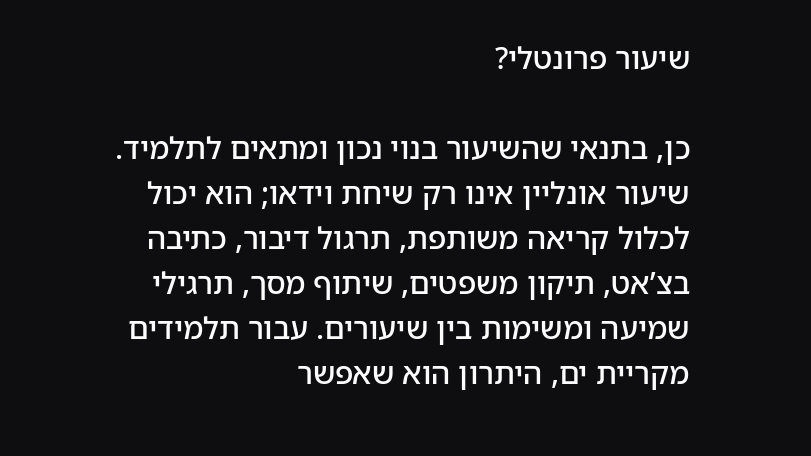שיעור פרונטלי?

כן, בתנאי שהשיעור בנוי נכון ומתאים לתלמיד. שיעור אונליין אינו רק שיחת וידאו; הוא יכול לכלול קריאה משותפת, תרגול דיבור, כתיבה בצ’אט, תיקון משפטים, שיתוף מסך, תרגילי שמיעה ומשימות בין שיעורים. עבור תלמידים מקריית ים, היתרון הוא שאפשר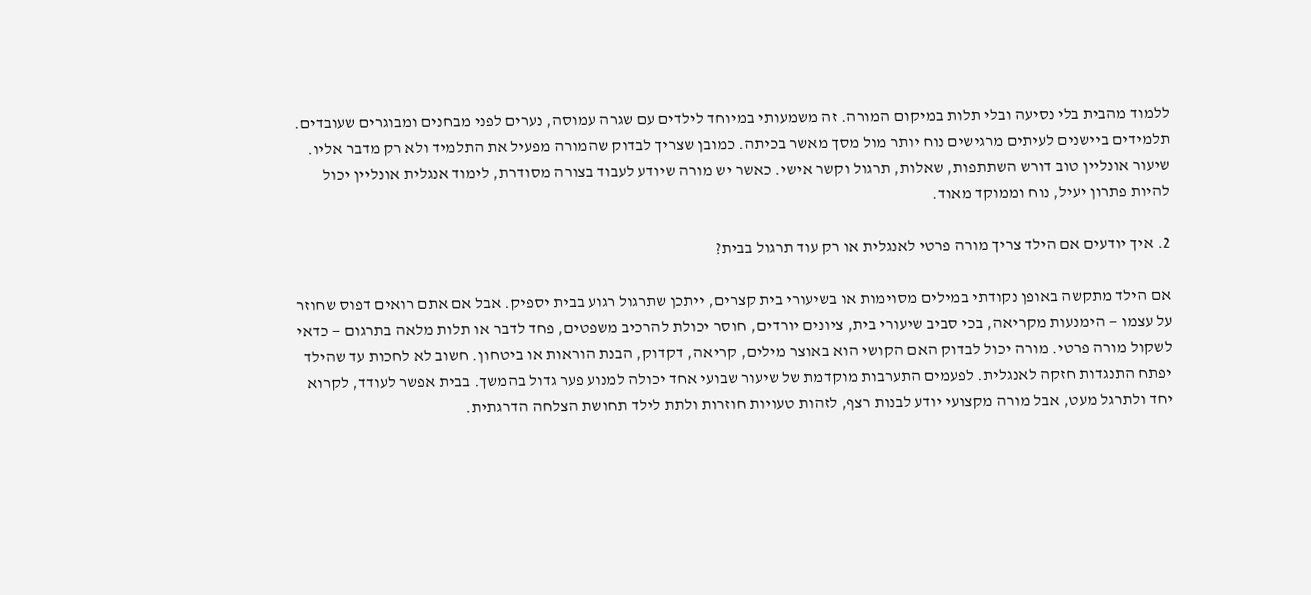ללמוד מהבית בלי נסיעה ובלי תלות במיקום המורה. זה משמעותי במיוחד לילדים עם שגרה עמוסה, נערים לפני מבחנים ומבוגרים שעובדים. תלמידים ביישנים לעיתים מרגישים נוח יותר מול מסך מאשר בכיתה. כמובן שצריך לבדוק שהמורה מפעיל את התלמיד ולא רק מדבר אליו. שיעור אונליין טוב דורש השתתפות, שאלות, תרגול וקשר אישי. כאשר יש מורה שיודע לעבוד בצורה מסודרת, לימוד אנגלית אונליין יכול להיות פתרון יעיל, נוח וממוקד מאוד.

2. איך יודעים אם הילד צריך מורה פרטי לאנגלית או רק עוד תרגול בבית?

אם הילד מתקשה באופן נקודתי במילים מסוימות או בשיעורי בית קצרים, ייתכן שתרגול רגוע בבית יספיק. אבל אם אתם רואים דפוס שחוזר על עצמו — הימנעות מקריאה, בכי סביב שיעורי בית, ציונים יורדים, חוסר יכולת להרכיב משפטים, פחד לדבר או תלות מלאה בתרגום — כדאי לשקול מורה פרטי. מורה יכול לבדוק האם הקושי הוא באוצר מילים, קריאה, דקדוק, הבנת הוראות או ביטחון. חשוב לא לחכות עד שהילד יפתח התנגדות חזקה לאנגלית. לפעמים התערבות מוקדמת של שיעור שבועי אחד יכולה למנוע פער גדול בהמשך. בבית אפשר לעודד, לקרוא יחד ולתרגל מעט, אבל מורה מקצועי יודע לבנות רצף, לזהות טעויות חוזרות ולתת לילד תחושת הצלחה הדרגתית.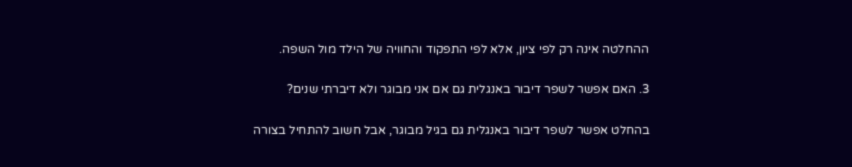ההחלטה אינה רק לפי ציון, אלא לפי התפקוד והחוויה של הילד מול השפה.

3. האם אפשר לשפר דיבור באנגלית גם אם אני מבוגר ולא דיברתי שנים?

בהחלט אפשר לשפר דיבור באנגלית גם בגיל מבוגר, אבל חשוב להתחיל בצורה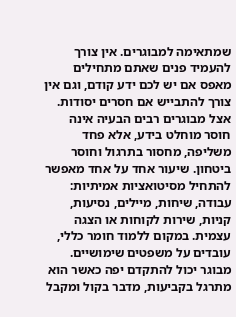שמתאימה למבוגרים. אין צורך להעמיד פנים שאתם מתחילים מאפס אם יש לכם ידע קודם, וגם אין צורך להתבייש אם חסרים יסודות. אצל מבוגרים רבים הבעיה אינה חוסר מוחלט בידע, אלא פחד משליפה, מחסור בתרגול וחוסר ביטחון. שיעור אחד על אחד מאפשר להתחיל מסיטואציות אמיתיות: עבודה, שיחות, מיילים, נסיעות, קניות, שירות לקוחות או הצגה עצמית. במקום ללמוד חומר כללי, עובדים על משפטים שימושיים. מבוגר יכול להתקדם יפה כאשר הוא מתרגל בקביעות, מדבר בקול ומקבל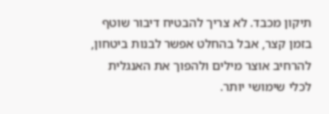תיקון מכבד. לא צריך להבטיח דיבור שוטף בזמן קצר, אבל בהחלט אפשר לבנות ביטחון, להרחיב אוצר מילים ולהפוך את האנגלית לכלי שימושי יותר.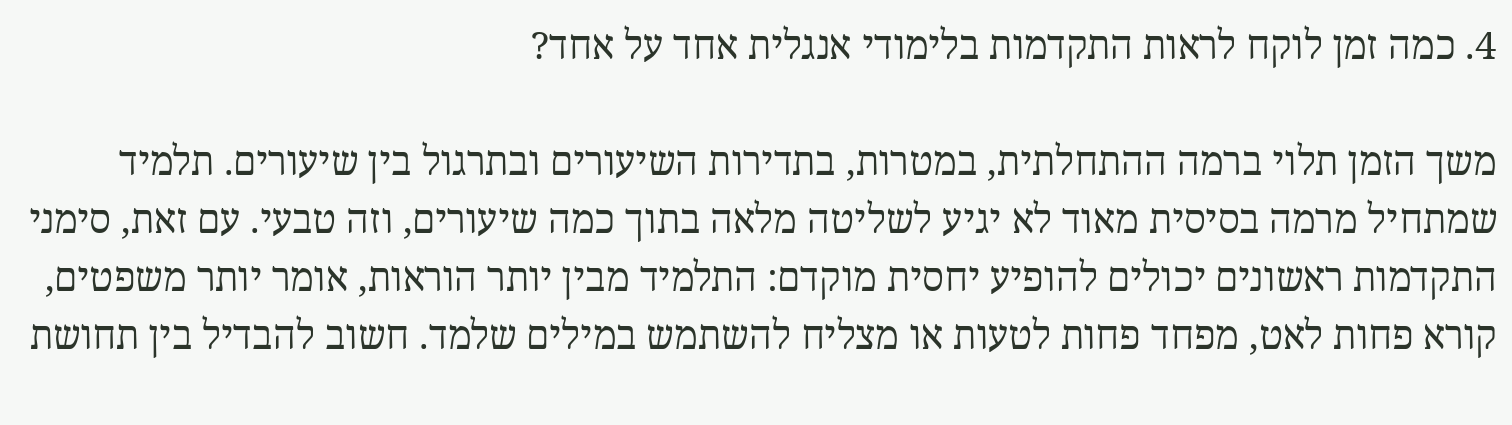4. כמה זמן לוקח לראות התקדמות בלימודי אנגלית אחד על אחד?

משך הזמן תלוי ברמה ההתחלתית, במטרות, בתדירות השיעורים ובתרגול בין שיעורים. תלמיד שמתחיל מרמה בסיסית מאוד לא יגיע לשליטה מלאה בתוך כמה שיעורים, וזה טבעי. עם זאת, סימני התקדמות ראשונים יכולים להופיע יחסית מוקדם: התלמיד מבין יותר הוראות, אומר יותר משפטים, קורא פחות לאט, מפחד פחות לטעות או מצליח להשתמש במילים שלמד. חשוב להבדיל בין תחושת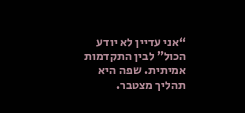“אני עדיין לא יודע הכול” לבין התקדמות אמיתית. שפה היא תהליך מצטבר.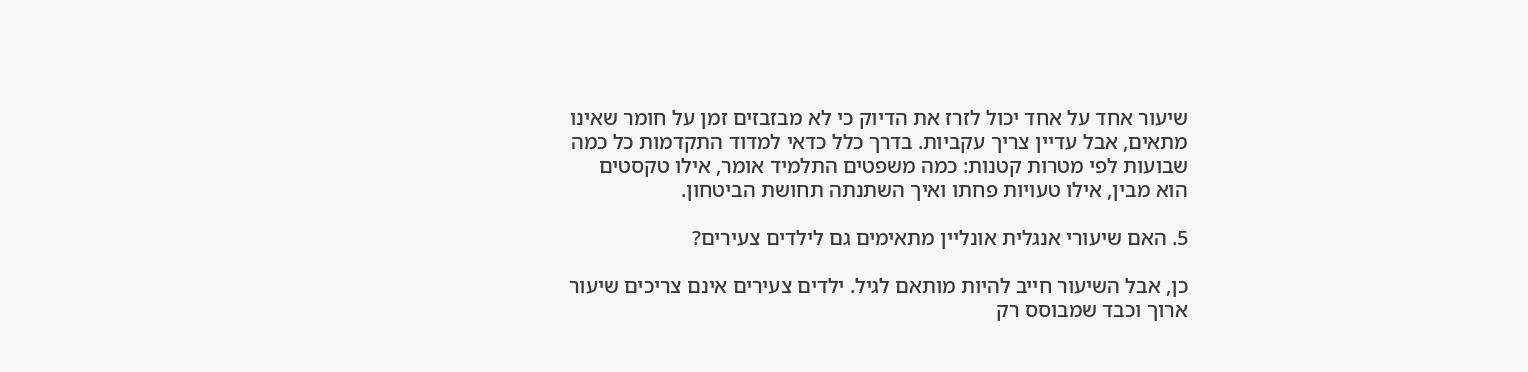שיעור אחד על אחד יכול לזרז את הדיוק כי לא מבזבזים זמן על חומר שאינו מתאים, אבל עדיין צריך עקביות. בדרך כלל כדאי למדוד התקדמות כל כמה שבועות לפי מטרות קטנות: כמה משפטים התלמיד אומר, אילו טקסטים הוא מבין, אילו טעויות פחתו ואיך השתנתה תחושת הביטחון.

5. האם שיעורי אנגלית אונליין מתאימים גם לילדים צעירים?

כן, אבל השיעור חייב להיות מותאם לגיל. ילדים צעירים אינם צריכים שיעור ארוך וכבד שמבוסס רק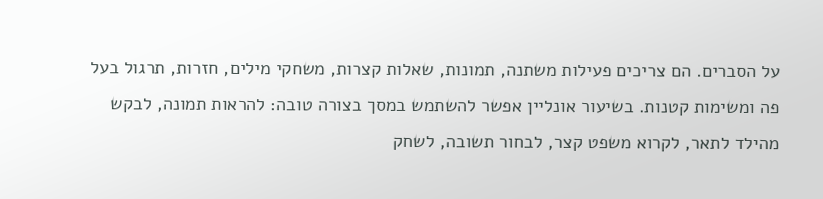על הסברים. הם צריכים פעילות משתנה, תמונות, שאלות קצרות, משחקי מילים, חזרות, תרגול בעל פה ומשימות קטנות. בשיעור אונליין אפשר להשתמש במסך בצורה טובה: להראות תמונה, לבקש מהילד לתאר, לקרוא משפט קצר, לבחור תשובה, לשחק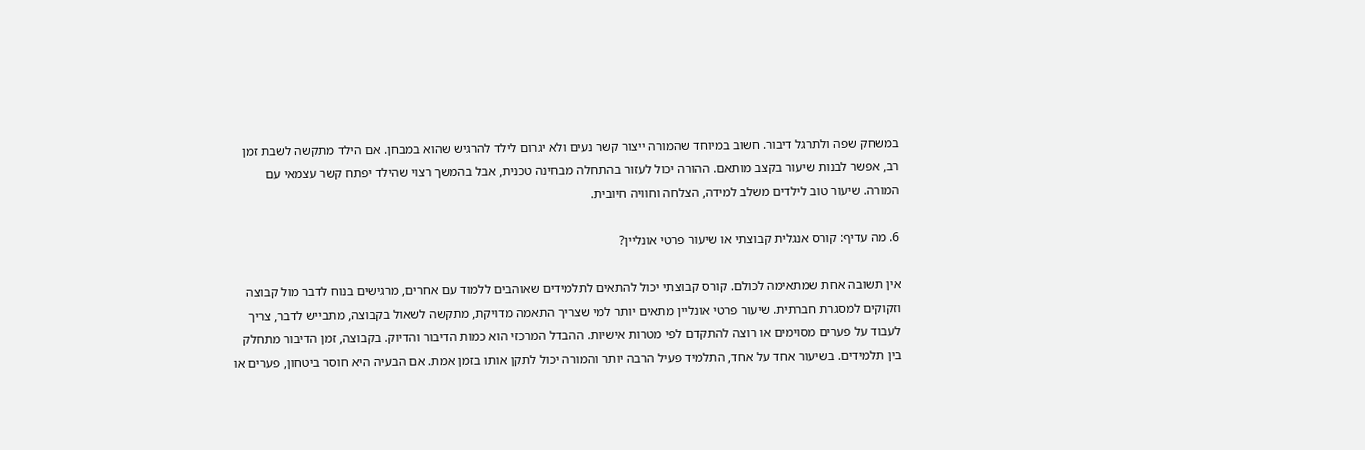במשחק שפה ולתרגל דיבור. חשוב במיוחד שהמורה ייצור קשר נעים ולא יגרום לילד להרגיש שהוא במבחן. אם הילד מתקשה לשבת זמן רב, אפשר לבנות שיעור בקצב מותאם. ההורה יכול לעזור בהתחלה מבחינה טכנית, אבל בהמשך רצוי שהילד יפתח קשר עצמאי עם המורה. שיעור טוב לילדים משלב למידה, הצלחה וחוויה חיובית.

6. מה עדיף: קורס אנגלית קבוצתי או שיעור פרטי אונליין?

אין תשובה אחת שמתאימה לכולם. קורס קבוצתי יכול להתאים לתלמידים שאוהבים ללמוד עם אחרים, מרגישים בנוח לדבר מול קבוצה וזקוקים למסגרת חברתית. שיעור פרטי אונליין מתאים יותר למי שצריך התאמה מדויקת, מתקשה לשאול בקבוצה, מתבייש לדבר, צריך לעבוד על פערים מסוימים או רוצה להתקדם לפי מטרות אישיות. ההבדל המרכזי הוא כמות הדיבור והדיוק. בקבוצה, זמן הדיבור מתחלק בין תלמידים. בשיעור אחד על אחד, התלמיד פעיל הרבה יותר והמורה יכול לתקן אותו בזמן אמת. אם הבעיה היא חוסר ביטחון, פערים או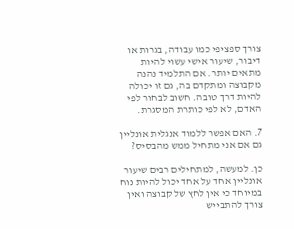צורך ספציפי כמו עבודה, בגרות או דיבור, שיעור אישי עשוי להיות מתאים יותר. אם התלמיד נהנה מקבוצה ומתקדם בה, גם זו יכולה להיות דרך טובה. חשוב לבחור לפי האדם, לא לפי כותרת המסגרת.

7. האם אפשר ללמוד אנגלית אונליין גם אם אני מתחיל ממש מהבסיס?

כן. למעשה, למתחילים רבים שיעור אונליין אחד על אחד יכול להיות נוח במיוחד כי אין לחץ של קבוצה ואין צורך להתבייש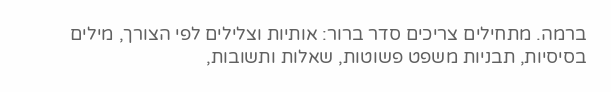ברמה. מתחילים צריכים סדר ברור: אותיות וצלילים לפי הצורך, מילים בסיסיות, תבניות משפט פשוטות, שאלות ותשובות,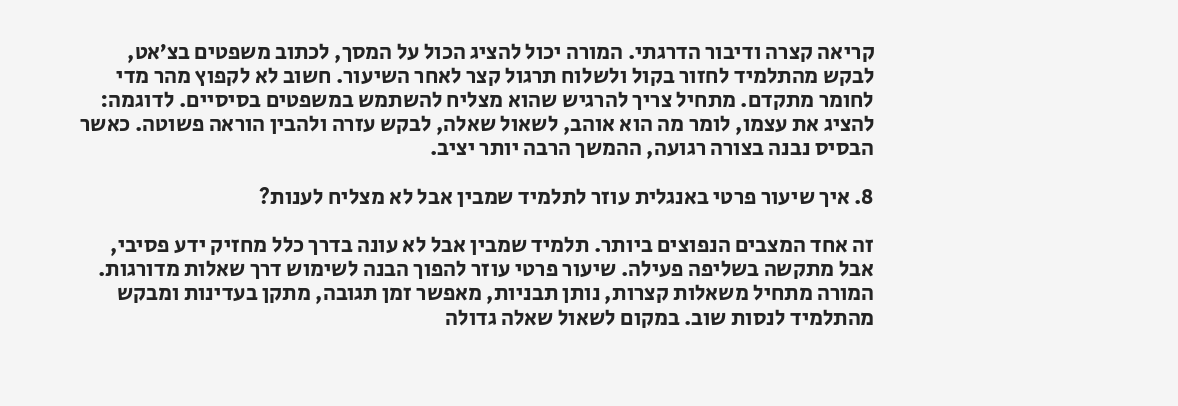קריאה קצרה ודיבור הדרגתי. המורה יכול להציג הכול על המסך, לכתוב משפטים בצ’אט, לבקש מהתלמיד לחזור בקול ולשלוח תרגול קצר לאחר השיעור. חשוב לא לקפוץ מהר מדי לחומר מתקדם. מתחיל צריך להרגיש שהוא מצליח להשתמש במשפטים בסיסיים. לדוגמה: להציג את עצמו, לומר מה הוא אוהב, לשאול שאלה, לבקש עזרה ולהבין הוראה פשוטה. כאשר הבסיס נבנה בצורה רגועה, ההמשך הרבה יותר יציב.

8. איך שיעור פרטי באנגלית עוזר לתלמיד שמבין אבל לא מצליח לענות?

זה אחד המצבים הנפוצים ביותר. תלמיד שמבין אבל לא עונה בדרך כלל מחזיק ידע פסיבי, אבל מתקשה בשליפה פעילה. שיעור פרטי עוזר להפוך הבנה לשימוש דרך שאלות מדורגות. המורה מתחיל משאלות קצרות, נותן תבניות, מאפשר זמן תגובה, מתקן בעדינות ומבקש מהתלמיד לנסות שוב. במקום לשאול שאלה גדולה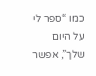כמו “ספר לי על היום שלך”, אפשר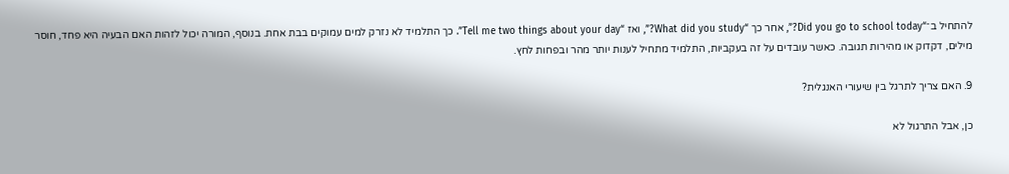להתחיל ב־“Did you go to school today?”, אחר כך “What did you study?”, ואז “Tell me two things about your day”. כך התלמיד לא נזרק למים עמוקים בבת אחת. בנוסף, המורה יכול לזהות האם הבעיה היא פחד, חוסר מילים, דקדוק או מהירות תגובה. כאשר עובדים על זה בעקביות, התלמיד מתחיל לענות יותר מהר ובפחות לחץ.

9. האם צריך לתרגל בין שיעורי האנגלית?

כן, אבל התרגול לא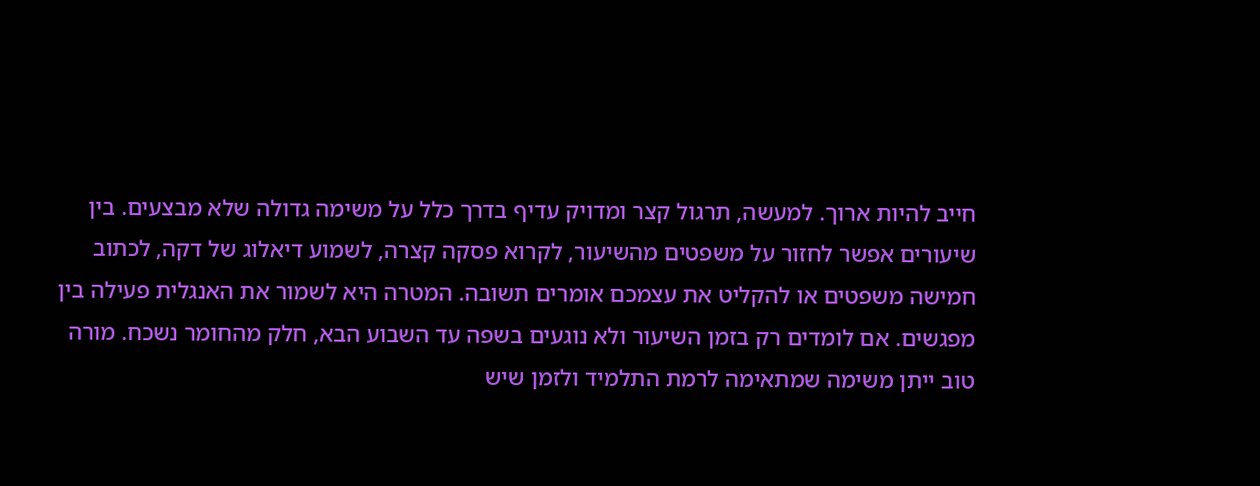חייב להיות ארוך. למעשה, תרגול קצר ומדויק עדיף בדרך כלל על משימה גדולה שלא מבצעים. בין שיעורים אפשר לחזור על משפטים מהשיעור, לקרוא פסקה קצרה, לשמוע דיאלוג של דקה, לכתוב חמישה משפטים או להקליט את עצמכם אומרים תשובה. המטרה היא לשמור את האנגלית פעילה בין מפגשים. אם לומדים רק בזמן השיעור ולא נוגעים בשפה עד השבוע הבא, חלק מהחומר נשכח. מורה טוב ייתן משימה שמתאימה לרמת התלמיד ולזמן שיש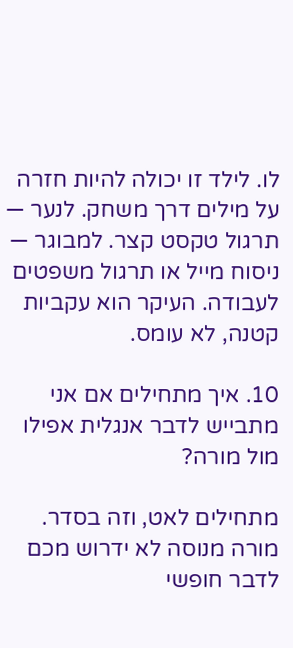לו. לילד זו יכולה להיות חזרה על מילים דרך משחק. לנער — תרגול טקסט קצר. למבוגר — ניסוח מייל או תרגול משפטים לעבודה. העיקר הוא עקביות קטנה, לא עומס.

10. איך מתחילים אם אני מתבייש לדבר אנגלית אפילו מול מורה?

מתחילים לאט, וזה בסדר. מורה מנוסה לא ידרוש מכם לדבר חופשי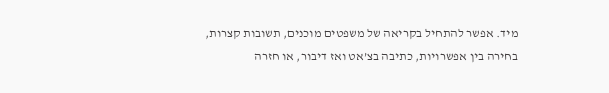מיד. אפשר להתחיל בקריאה של משפטים מוכנים, תשובות קצרות, בחירה בין אפשרויות, כתיבה בצ’אט ואז דיבור, או חזרה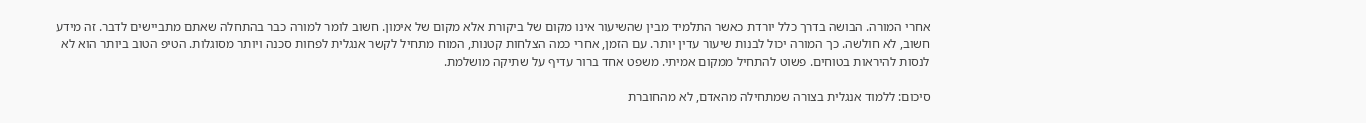אחרי המורה. הבושה בדרך כלל יורדת כאשר התלמיד מבין שהשיעור אינו מקום של ביקורת אלא מקום של אימון. חשוב לומר למורה כבר בהתחלה שאתם מתביישים לדבר. זה מידע חשוב, לא חולשה. כך המורה יכול לבנות שיעור עדין יותר. עם הזמן, אחרי כמה הצלחות קטנות, המוח מתחיל לקשר אנגלית לפחות סכנה ויותר מסוגלות. הטיפ הטוב ביותר הוא לא לנסות להיראות בטוחים. פשוט להתחיל ממקום אמיתי. משפט אחד ברור עדיף על שתיקה מושלמת.

סיכום: ללמוד אנגלית בצורה שמתחילה מהאדם, לא מהחוברת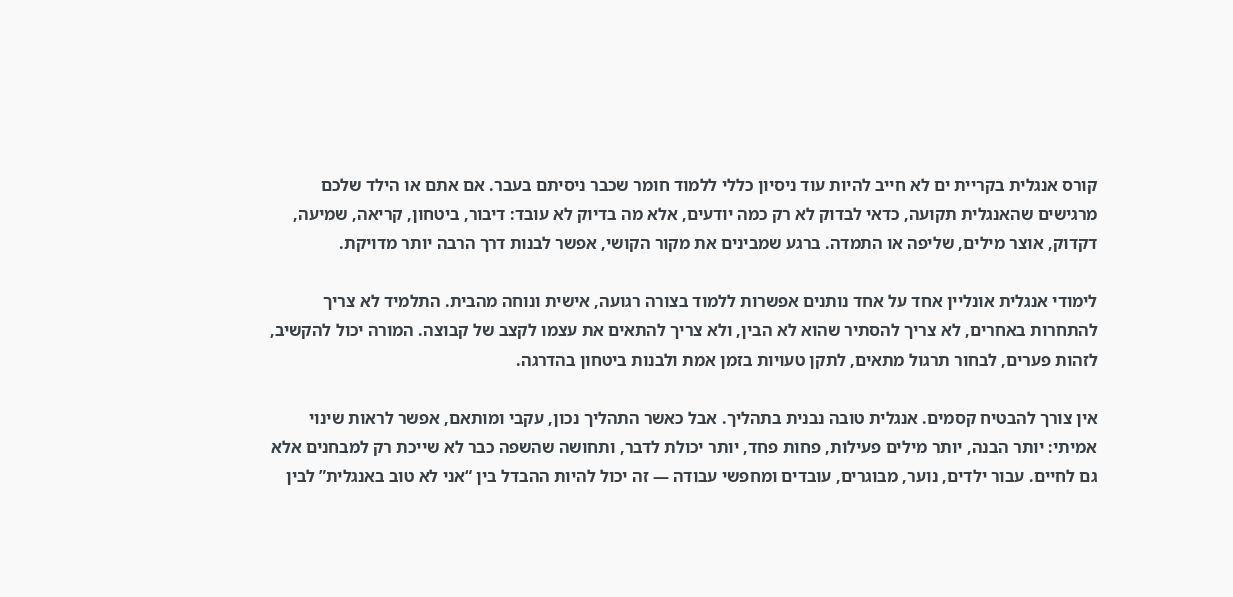קורס אנגלית בקריית ים לא חייב להיות עוד ניסיון כללי ללמוד חומר שכבר ניסיתם בעבר. אם אתם או הילד שלכם מרגישים שהאנגלית תקועה, כדאי לבדוק לא רק כמה יודעים, אלא מה בדיוק לא עובד: דיבור, ביטחון, קריאה, שמיעה, דקדוק, אוצר מילים, שליפה או התמדה. ברגע שמבינים את מקור הקושי, אפשר לבנות דרך הרבה יותר מדויקת.

לימודי אנגלית אונליין אחד על אחד נותנים אפשרות ללמוד בצורה רגועה, אישית ונוחה מהבית. התלמיד לא צריך להתחרות באחרים, לא צריך להסתיר שהוא לא הבין, ולא צריך להתאים את עצמו לקצב של קבוצה. המורה יכול להקשיב, לזהות פערים, לבחור תרגול מתאים, לתקן טעויות בזמן אמת ולבנות ביטחון בהדרגה.

אין צורך להבטיח קסמים. אנגלית טובה נבנית בתהליך. אבל כאשר התהליך נכון, עקבי ומותאם, אפשר לראות שינוי אמיתי: יותר הבנה, יותר מילים פעילות, פחות פחד, יותר יכולת לדבר, ותחושה שהשפה כבר לא שייכת רק למבחנים אלא גם לחיים. עבור ילדים, נוער, מבוגרים, עובדים ומחפשי עבודה — זה יכול להיות ההבדל בין “אני לא טוב באנגלית” לבין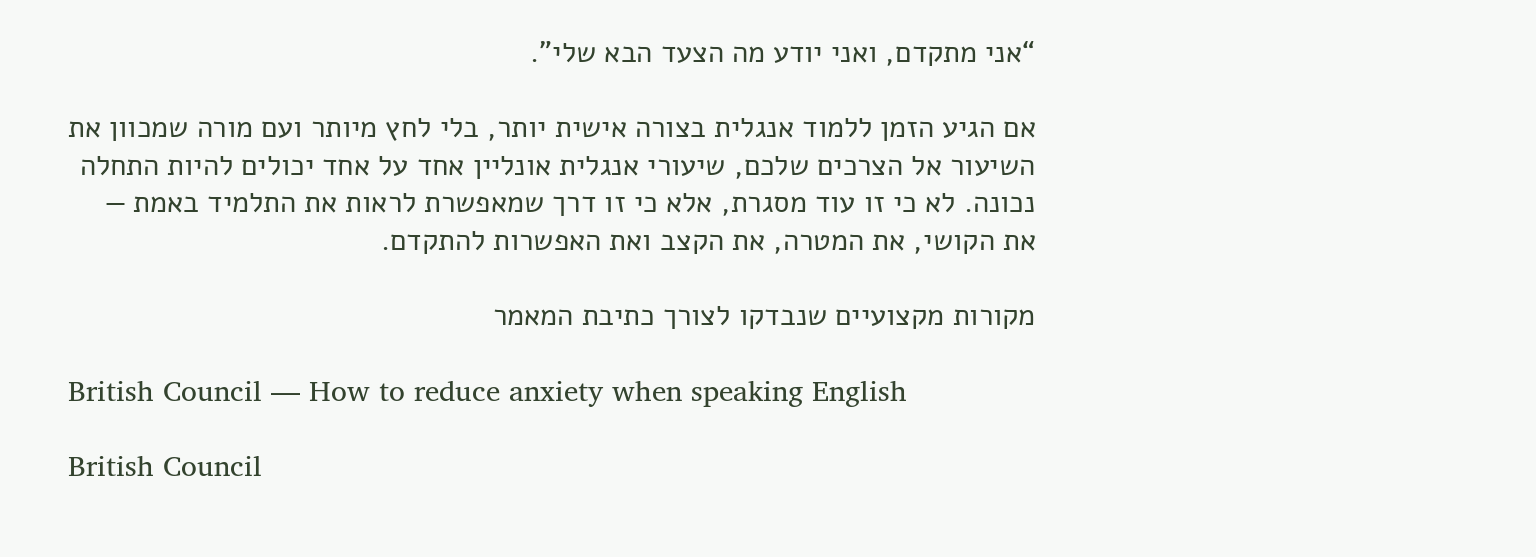“אני מתקדם, ואני יודע מה הצעד הבא שלי”.

אם הגיע הזמן ללמוד אנגלית בצורה אישית יותר, בלי לחץ מיותר ועם מורה שמכוון את השיעור אל הצרכים שלכם, שיעורי אנגלית אונליין אחד על אחד יכולים להיות התחלה נכונה. לא כי זו עוד מסגרת, אלא כי זו דרך שמאפשרת לראות את התלמיד באמת — את הקושי, את המטרה, את הקצב ואת האפשרות להתקדם.

מקורות מקצועיים שנבדקו לצורך כתיבת המאמר

British Council — How to reduce anxiety when speaking English

British Council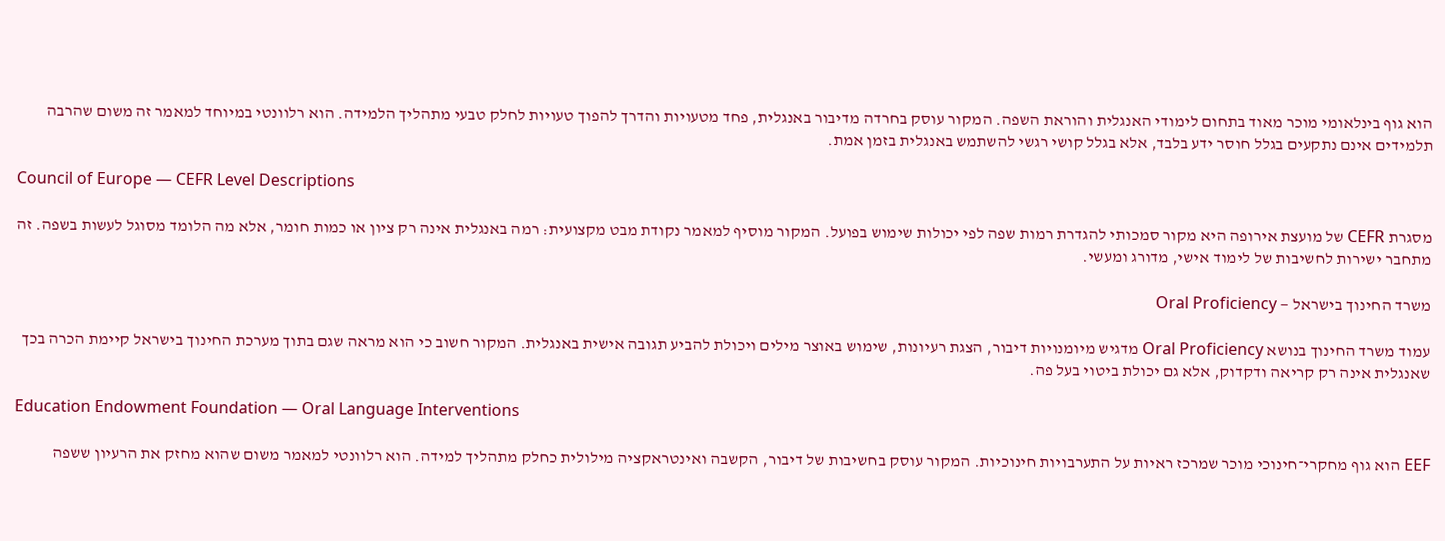הוא גוף בינלאומי מוכר מאוד בתחום לימודי האנגלית והוראת השפה. המקור עוסק בחרדה מדיבור באנגלית, פחד מטעויות והדרך להפוך טעויות לחלק טבעי מתהליך הלמידה. הוא רלוונטי במיוחד למאמר זה משום שהרבה תלמידים אינם נתקעים בגלל חוסר ידע בלבד, אלא בגלל קושי רגשי להשתמש באנגלית בזמן אמת.

Council of Europe — CEFR Level Descriptions

מסגרת CEFR של מועצת אירופה היא מקור סמכותי להגדרת רמות שפה לפי יכולות שימוש בפועל. המקור מוסיף למאמר נקודת מבט מקצועית: רמה באנגלית אינה רק ציון או כמות חומר, אלא מה הלומד מסוגל לעשות בשפה. זה מתחבר ישירות לחשיבות של לימוד אישי, מדורג ומעשי.

משרד החינוך בישראל — Oral Proficiency

עמוד משרד החינוך בנושא Oral Proficiency מדגיש מיומנויות דיבור, הצגת רעיונות, שימוש באוצר מילים ויכולת להביע תגובה אישית באנגלית. המקור חשוב כי הוא מראה שגם בתוך מערכת החינוך בישראל קיימת הכרה בכך שאנגלית אינה רק קריאה ודקדוק, אלא גם יכולת ביטוי בעל פה.

Education Endowment Foundation — Oral Language Interventions

EEF הוא גוף מחקרי־חינוכי מוכר שמרכז ראיות על התערבויות חינוכיות. המקור עוסק בחשיבות של דיבור, הקשבה ואינטראקציה מילולית כחלק מתהליך למידה. הוא רלוונטי למאמר משום שהוא מחזק את הרעיון ששפה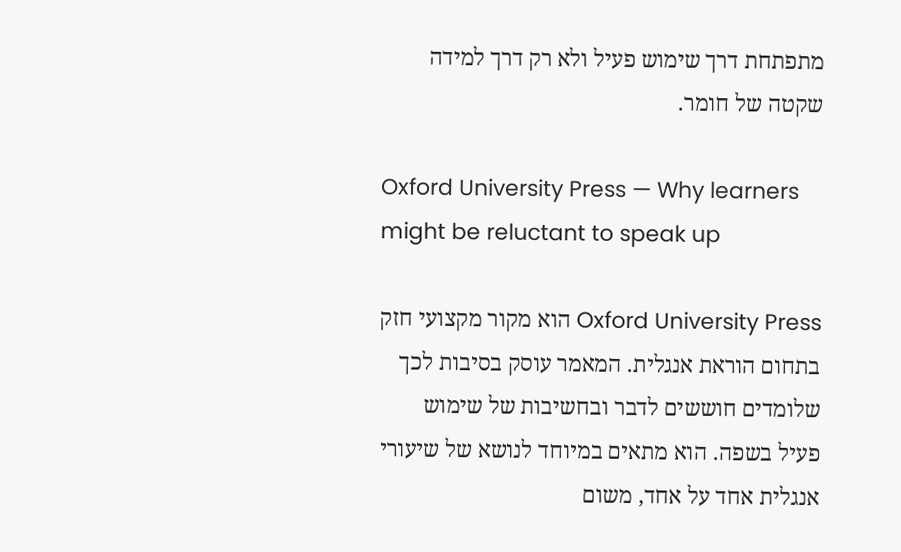מתפתחת דרך שימוש פעיל ולא רק דרך למידה שקטה של חומר.

Oxford University Press — Why learners might be reluctant to speak up

Oxford University Press הוא מקור מקצועי חזק בתחום הוראת אנגלית. המאמר עוסק בסיבות לכך שלומדים חוששים לדבר ובחשיבות של שימוש פעיל בשפה. הוא מתאים במיוחד לנושא של שיעורי אנגלית אחד על אחד, משום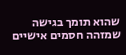שהוא תומך בגישה שמזהה חסמים אישיים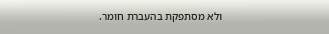ולא מסתפקת בהעברת חומר.